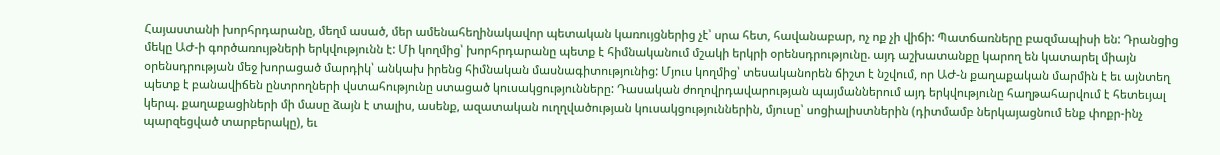Հայաստանի խորհրդարանը, մեղմ ասած, մեր ամենահեղինակավոր պետական կառույցներից չէ՝ սրա հետ, հավանաբար, ոչ ոք չի վիճի: Պատճառները բազմապիսի են: Դրանցից մեկը ԱԺ-ի գործառույթների երկվությունն է: Մի կողմից՝ խորհրդարանը պետք է հիմնականում մշակի երկրի օրենսդրությունը. այդ աշխատանքը կարող են կատարել միայն օրենսդրության մեջ խորացած մարդիկ՝ անկախ իրենց հիմնական մասնագիտությունից: Մյուս կողմից՝ տեսականորեն ճիշտ է նշվում, որ ԱԺ-ն քաղաքական մարմին է եւ այնտեղ պետք է բանավիճեն ընտրողների վստահությունը ստացած կուսակցությունները: Դասական ժողովրդավարության պայմաններում այդ երկվությունը հաղթահարվում է հետեւյալ կերպ. քաղաքացիների մի մասը ձայն է տալիս, ասենք, ազատական ուղղվածության կուսակցություններին, մյուսը՝ սոցիալիստներին (դիտմամբ ներկայացնում ենք փոքր-ինչ պարզեցված տարբերակը), եւ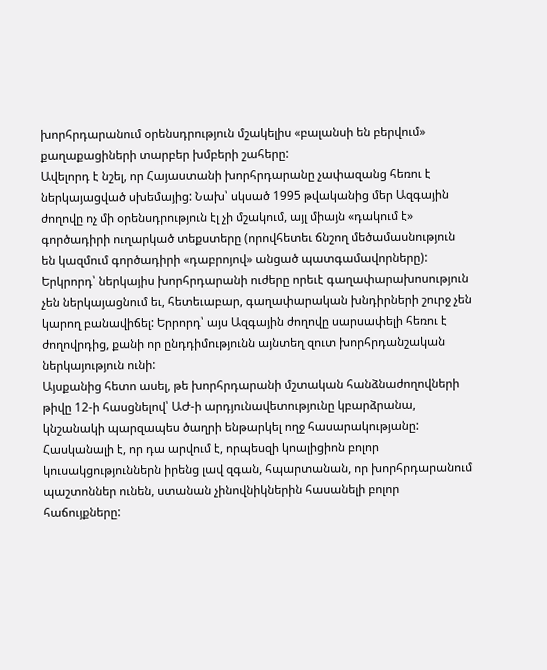խորհրդարանում օրենսդրություն մշակելիս «բալանսի են բերվում» քաղաքացիների տարբեր խմբերի շահերը:
Ավելորդ է նշել, որ Հայաստանի խորհրդարանը չափազանց հեռու է ներկայացված սխեմայից: Նախ՝ սկսած 1995 թվականից մեր Ազգային ժողովը ոչ մի օրենսդրություն էլ չի մշակում, այլ միայն «դակում է» գործադիրի ուղարկած տեքստերը (որովհետեւ ճնշող մեծամասնություն են կազմում գործադիրի «դաբրոյով» անցած պատգամավորները): Երկրորդ՝ ներկայիս խորհրդարանի ուժերը որեւէ գաղափարախոսություն չեն ներկայացնում եւ, հետեւաբար, գաղափարական խնդիրների շուրջ չեն կարող բանավիճել: Երրորդ՝ այս Ազգային ժողովը սարսափելի հեռու է ժողովրդից, քանի որ ընդդիմությունն այնտեղ զուտ խորհրդանշական ներկայություն ունի:
Այսքանից հետո ասել, թե խորհրդարանի մշտական հանձնաժողովների թիվը 12-ի հասցնելով՝ ԱԺ-ի արդյունավետությունը կբարձրանա, կնշանակի պարզապես ծաղրի ենթարկել ողջ հասարակությանը: Հասկանալի է, որ դա արվում է, որպեսզի կոալիցիոն բոլոր կուսակցություններն իրենց լավ զգան, հպարտանան, որ խորհրդարանում պաշտոններ ունեն, ստանան չինովնիկներին հասանելի բոլոր հաճույքները: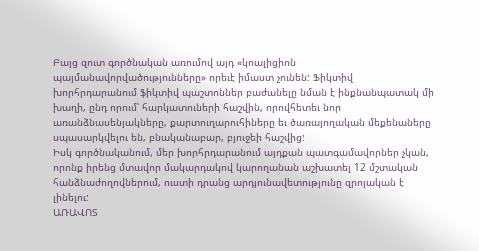Բայց զուտ գործնական առումով այդ «կոալիցիոն պայմանավորվածությունները» որեւէ իմաստ չունեն: Ֆիկտիվ խորհրդարանում ֆիկտիվ պաշտոններ բաժանելը նման է ինքնանպատակ մի խաղի, ընդ որում՝ հարկատուների հաշվին, որովհետեւ նոր առանձնասենյակները, քարտուղարուհիները եւ ծառայողական մեքենաները սպասարկվելու են, բնականաբար, բյուջեի հաշվից:
Իսկ գործնականում, մեր խորհրդարանում այդքան պատգամավորներ չկան, որոնք իրենց մտավոր մակարդակով կարողանան աշխատել 12 մշտական հանձնաժողովներում, ուստի դրանց արդյունավետությունը զրոյական է լինելու:
ԱՌԱՎՈՏ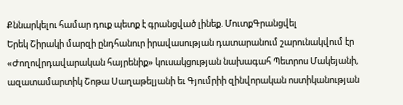Քննարկելու համար դուք պետք է գրանցված լինեք. ՄուտքԳրանցվել
Երեկ Շիրակի մարզի ընդհանուր իրավասության դատարանում շարունակվում էր «Ժողովրդավարական հայրենիք» կուսակցության նախագահ Պետրոս Մակեյանի, ազատամարտիկ Շոթա Սաղաթելյանի եւ Գյումրիի զինվորական ոստիկանության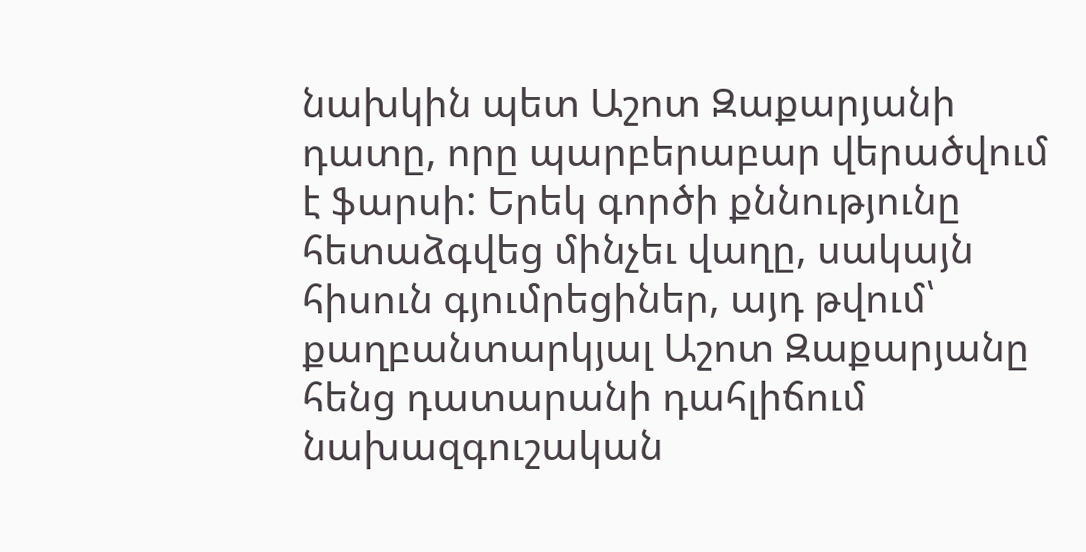նախկին պետ Աշոտ Զաքարյանի դատը, որը պարբերաբար վերածվում է ֆարսի: Երեկ գործի քննությունը հետաձգվեց մինչեւ վաղը, սակայն հիսուն գյումրեցիներ, այդ թվում՝ քաղբանտարկյալ Աշոտ Զաքարյանը հենց դատարանի դահլիճում նախազգուշական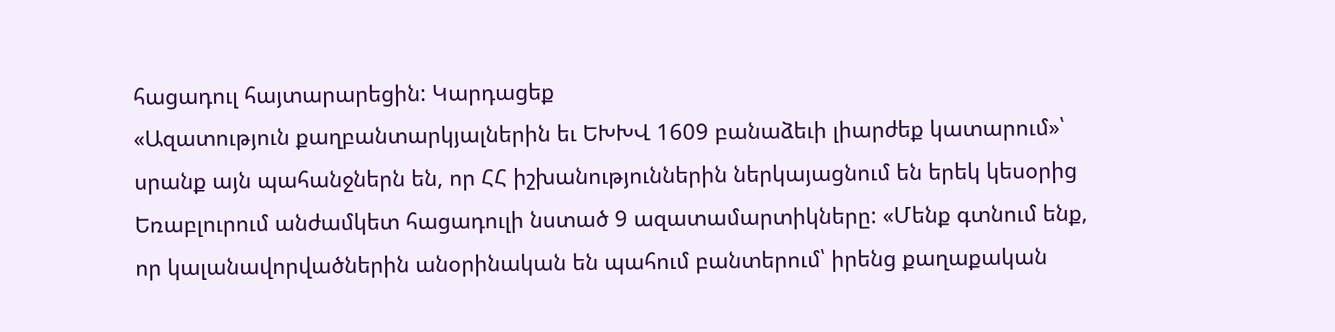հացադուլ հայտարարեցին: Կարդացեք
«Ազատություն քաղբանտարկյալներին եւ ԵԽԽՎ 1609 բանաձեւի լիարժեք կատարում»՝ սրանք այն պահանջներն են, որ ՀՀ իշխանություններին ներկայացնում են երեկ կեսօրից Եռաբլուրում անժամկետ հացադուլի նստած 9 ազատամարտիկները: «Մենք գտնում ենք, որ կալանավորվածներին անօրինական են պահում բանտերում՝ իրենց քաղաքական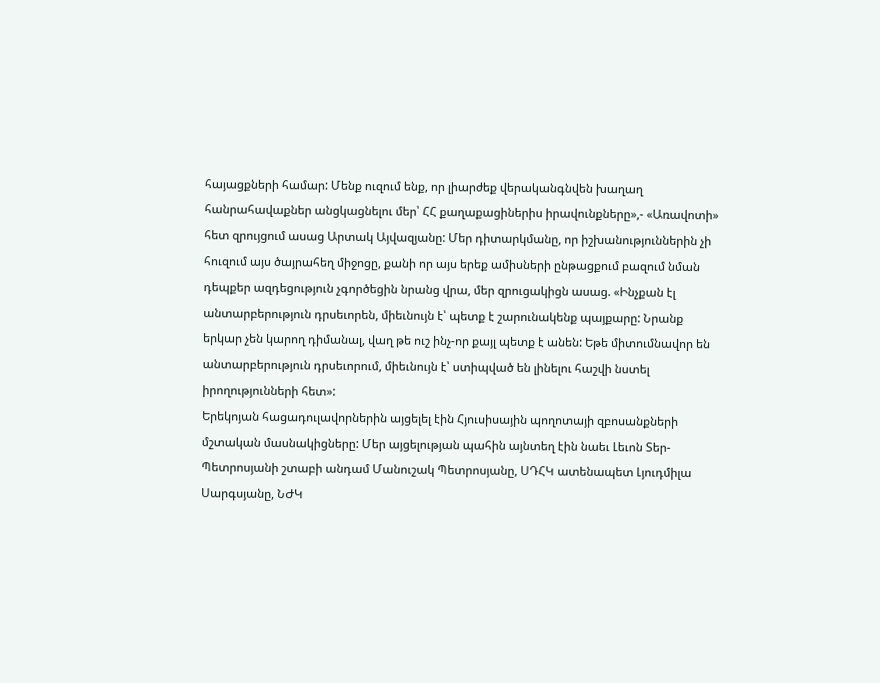հայացքների համար: Մենք ուզում ենք, որ լիարժեք վերականգնվեն խաղաղ հանրահավաքներ անցկացնելու մեր՝ ՀՀ քաղաքացիներիս իրավունքները»,- «Առավոտի» հետ զրույցում ասաց Արտակ Այվազյանը: Մեր դիտարկմանը, որ իշխանություններին չի հուզում այս ծայրահեղ միջոցը, քանի որ այս երեք ամիսների ընթացքում բազում նման դեպքեր ազդեցություն չգործեցին նրանց վրա, մեր զրուցակիցն ասաց. «Ինչքան էլ անտարբերություն դրսեւորեն, միեւնույն է՝ պետք է շարունակենք պայքարը: Նրանք երկար չեն կարող դիմանալ, վաղ թե ուշ ինչ-որ քայլ պետք է անեն: Եթե միտումնավոր են անտարբերություն դրսեւորում, միեւնույն է՝ ստիպված են լինելու հաշվի նստել իրողությունների հետ»:
Երեկոյան հացադուլավորներին այցելել էին Հյուսիսային պողոտայի զբոսանքների մշտական մասնակիցները: Մեր այցելության պահին այնտեղ էին նաեւ Լեւոն Տեր-Պետրոսյանի շտաբի անդամ Մանուշակ Պետրոսյանը, ՍԴՀԿ ատենապետ Լյուդմիլա Սարգսյանը, ՆԺԿ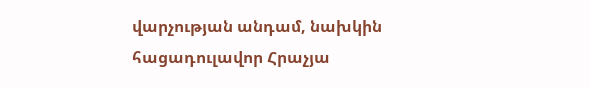վարչության անդամ, նախկին հացադուլավոր Հրաչյա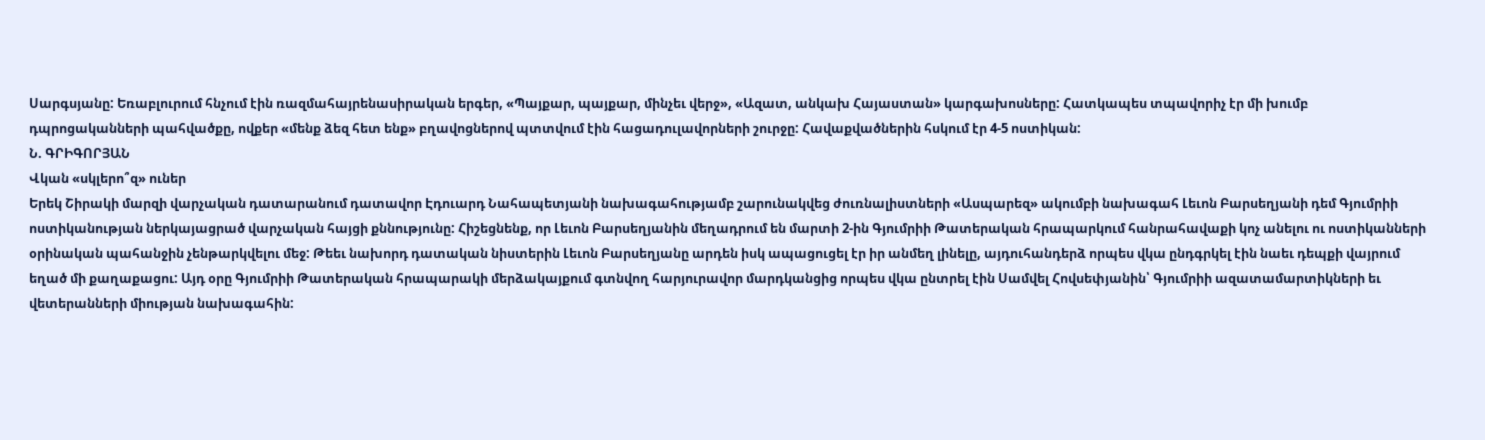Սարգսյանը: Եռաբլուրում հնչում էին ռազմահայրենասիրական երգեր, «Պայքար, պայքար, մինչեւ վերջ», «Ազատ, անկախ Հայաստան» կարգախոսները: Հատկապես տպավորիչ էր մի խումբ դպրոցականների պահվածքը, ովքեր «մենք ձեզ հետ ենք» բղավոցներով պտտվում էին հացադուլավորների շուրջը: Հավաքվածներին հսկում էր 4-5 ոստիկան:
Ն. ԳՐԻԳՈՐՅԱՆ
Վկան «սկլերո՞զ» ուներ
Երեկ Շիրակի մարզի վարչական դատարանում դատավոր Էդուարդ Նահապետյանի նախագահությամբ շարունակվեց ժուռնալիստների «Ասպարեզ» ակումբի նախագահ Լեւոն Բարսեղյանի դեմ Գյումրիի ոստիկանության ներկայացրած վարչական հայցի քննությունը: Հիշեցնենք, որ Լեւոն Բարսեղյանին մեղադրում են մարտի 2-ին Գյումրիի Թատերական հրապարկում հանրահավաքի կոչ անելու ու ոստիկանների օրինական պահանջին չենթարկվելու մեջ: Թեեւ նախորդ դատական նիստերին Լեւոն Բարսեղյանը արդեն իսկ ապացուցել էր իր անմեղ լինելը, այդուհանդերձ որպես վկա ընդգրկել էին նաեւ դեպքի վայրում եղած մի քաղաքացու: Այդ օրը Գյումրիի Թատերական հրապարակի մերձակայքում գտնվող հարյուրավոր մարդկանցից որպես վկա ընտրել էին Սամվել Հովսեփյանին՝ Գյումրիի ազատամարտիկների եւ վետերանների միության նախագահին: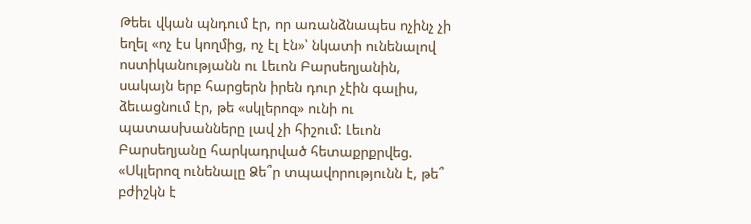Թեեւ վկան պնդում էր, որ առանձնապես ոչինչ չի եղել «ոչ էս կողմից, ոչ էլ էն»՝ նկատի ունենալով ոստիկանությանն ու Լեւոն Բարսեղյանին, սակայն երբ հարցերն իրեն դուր չէին գալիս, ձեւացնում էր, թե «սկլերոզ» ունի ու պատասխանները լավ չի հիշում: Լեւոն Բարսեղյանը հարկադրված հետաքրքրվեց. «Սկլերոզ ունենալը Ձե՞ր տպավորությունն է, թե՞ բժիշկն է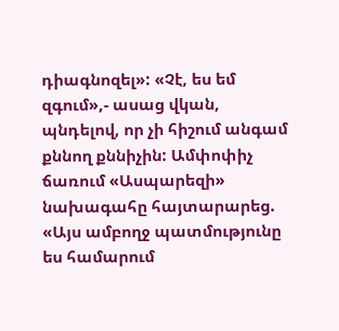դիագնոզել»: «Չէ, ես եմ զգում»,- ասաց վկան, պնդելով, որ չի հիշում անգամ քննող քննիչին: Ամփոփիչ ճառում «Ասպարեզի» նախագահը հայտարարեց. «Այս ամբողջ պատմությունը ես համարում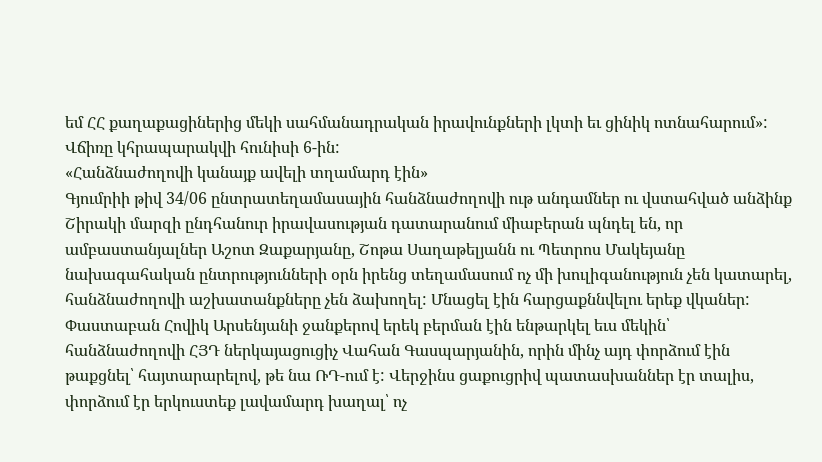եմ ՀՀ քաղաքացիներից մեկի սահմանադրական իրավունքների լկտի եւ ցինիկ ոտնահարում»:
Վճիռը կհրապարակվի հունիսի 6-ին:
«Հանձնաժողովի կանայք ավելի տղամարդ էին»
Գյումրիի թիվ 34/06 ընտրատեղամասային հանձնաժողովի ութ անդամներ ու վստահված անձինք Շիրակի մարզի ընդհանուր իրավասության դատարանում միաբերան պնդել են, որ ամբաստանյալներ Աշոտ Զաքարյանը, Շոթա Սաղաթելյանն ու Պետրոս Մակեյանը նախագահական ընտրությունների օրն իրենց տեղամասում ոչ մի խուլիգանություն չեն կատարել, հանձնաժողովի աշխատանքները չեն ձախողել: Մնացել էին հարցաքննվելու երեք վկաներ: Փաստաբան Հովիկ Արսենյանի ջանքերով երեկ բերման էին ենթարկել եւս մեկին՝ հանձնաժողովի ՀՅԴ ներկայացուցիչ Վահան Գասպարյանին, որին մինչ այդ փորձում էին թաքցնել՝ հայտարարելով, թե նա ՌԴ-ում է: Վերջինս ցաքուցրիվ պատասխաններ էր տալիս, փորձում էր երկուստեք լավամարդ խաղալ՝ ոչ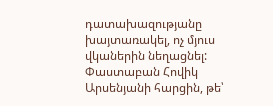դատախազությանը խայտառակել, ոչ մյուս վկաներին նեղացնել: Փաստաբան Հովիկ Արսենյանի հարցին, թե՝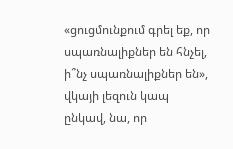«ցուցմունքում գրել եք, որ սպառնալիքներ են հնչել, ի՞նչ սպառնալիքներ են», վկայի լեզուն կապ ընկավ, նա, որ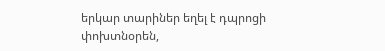երկար տարիներ եղել է դպրոցի փոխտնօրեն,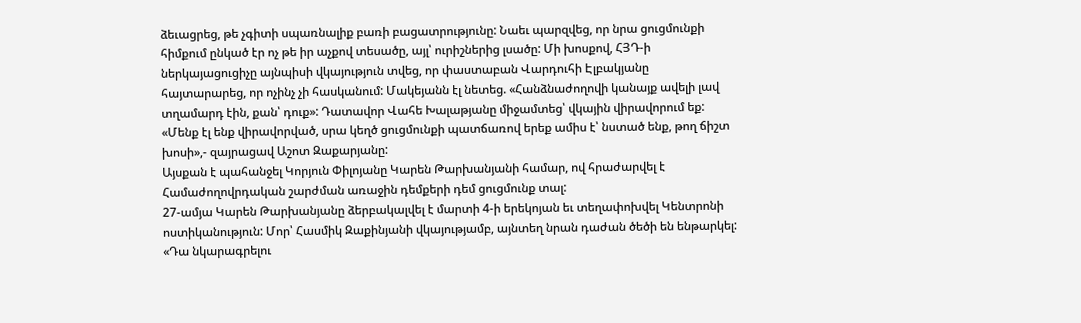ձեւացրեց, թե չգիտի սպառնալիք բառի բացատրությունը: Նաեւ պարզվեց, որ նրա ցուցմունքի հիմքում ընկած էր ոչ թե իր աչքով տեսածը, այլ՝ ուրիշներից լսածը: Մի խոսքով, ՀՅԴ-ի ներկայացուցիչը այնպիսի վկայություն տվեց, որ փաստաբան Վարդուհի Էլբակյանը հայտարարեց, որ ոչինչ չի հասկանում: Մակեյանն էլ նետեց. «Հանձնաժողովի կանայք ավելի լավ տղամարդ էին, քան՝ դուք»: Դատավոր Վահե Խալաթյանը միջամտեց՝ վկային վիրավորում եք: «Մենք էլ ենք վիրավորված, սրա կեղծ ցուցմունքի պատճառով երեք ամիս է՝ նստած ենք, թող ճիշտ խոսի»,- զայրացավ Աշոտ Զաքարյանը:
Այսքան է պահանջել Կորյուն Փիլոյանը Կարեն Թարխանյանի համար, ով հրաժարվել է Համաժողովրդական շարժման առաջին դեմքերի դեմ ցուցմունք տալ:
27-ամյա Կարեն Թարխանյանը ձերբակալվել է մարտի 4-ի երեկոյան եւ տեղափոխվել Կենտրոնի ոստիկանություն: Մոր՝ Հասմիկ Զաքինյանի վկայությամբ, այնտեղ նրան դաժան ծեծի են ենթարկել: «Դա նկարագրելու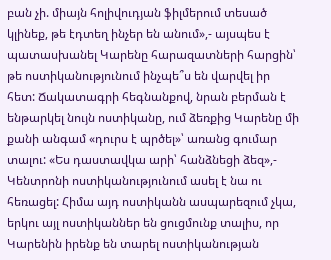բան չի. միայն հոլիվուդյան ֆիլմերում տեսած կլինեք, թե էդտեղ ինչեր են անում»,- այսպես է պատասխանել Կարենը հարազատների հարցին՝ թե ոստիկանությունում ինչպե՞ս են վարվել իր հետ: Ճակատագրի հեգնանքով, նրան բերման է ենթարկել նույն ոստիկանը, ում ձեռքից Կարենը մի քանի անգամ «դուրս է պրծել»՝ առանց գումար տալու: «Ես դաստավկա արի՝ հանձնեցի ձեզ»,- Կենտրոնի ոստիկանությունում ասել է նա ու հեռացել: Հիմա այդ ոստիկանն ասպարեզում չկա, երկու այլ ոստիկաններ են ցուցմունք տալիս, որ Կարենին իրենք են տարել ոստիկանության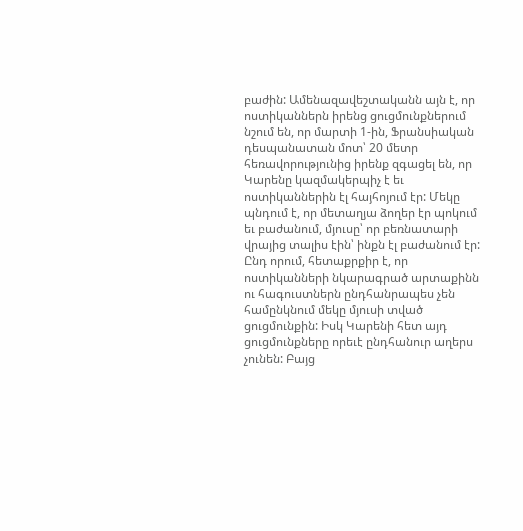բաժին: Ամենազավեշտականն այն է, որ ոստիկաններն իրենց ցուցմունքներում նշում են, որ մարտի 1-ին, Ֆրանսիական դեսպանատան մոտ՝ 20 մետր հեռավորությունից իրենք զգացել են, որ Կարենը կազմակերպիչ է եւ ոստիկաններին էլ հայհոյում էր: Մեկը պնդում է, որ մետաղյա ձողեր էր պոկում եւ բաժանում, մյուսը՝ որ բեռնատարի վրայից տալիս էին՝ ինքն էլ բաժանում էր: Ընդ որում, հետաքրքիր է, որ ոստիկանների նկարագրած արտաքինն ու հագուստներն ընդհանրապես չեն համընկնում մեկը մյուսի տված ցուցմունքին: Իսկ Կարենի հետ այդ ցուցմունքները որեւէ ընդհանուր աղերս չունեն: Բայց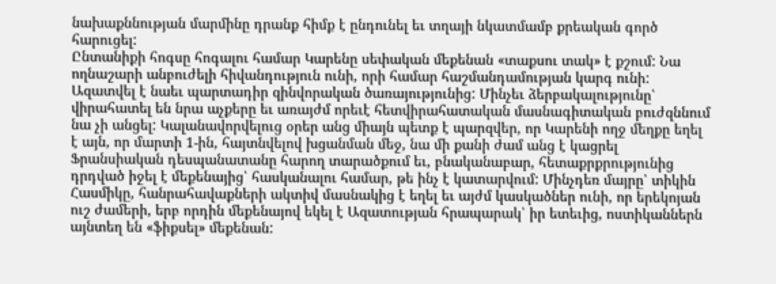նախաքննության մարմինը դրանք հիմք է ընդունել եւ տղայի նկատմամբ քրեական գործ հարուցել:
Ընտանիքի հոգսը հոգալու համար Կարենը սեփական մեքենան «տաքսու տակ» է քշում: Նա ողնաշարի անբուժելի հիվանդություն ունի, որի համար հաշմանդամության կարգ ունի: Ազատվել է նաեւ պարտադիր զինվորական ծառայությունից: Մինչեւ ձերբակալությունը՝ վիրահատել են նրա աչքերը եւ առայժմ որեւէ հետվիրահատական մասնագիտական բուժզննում նա չի անցել: Կալանավորվելուց օրեր անց միայն պետք է պարզվեր, որ Կարենի ողջ մեղքը եղել է այն, որ մարտի 1-ին, հայտնվելով խցանման մեջ, նա մի քանի ժամ անց է կացրել Ֆրանսիական դեսպանատանը հարող տարածքում եւ, բնականաբար, հետաքրքրությունից դրդված իջել է մեքենայից՝ հասկանալու համար, թե ինչ է կատարվում: Մինչդեռ մայրը՝ տիկին Հասմիկը, հանրահավաքների ակտիվ մասնակից է եղել եւ այժմ կասկածներ ունի, որ երեկոյան ուշ ժամերի, երբ որդին մեքենայով եկել է Ազատության հրապարակ՝ իր ետեւից, ոստիկաններն այնտեղ են «ֆիքսել» մեքենան: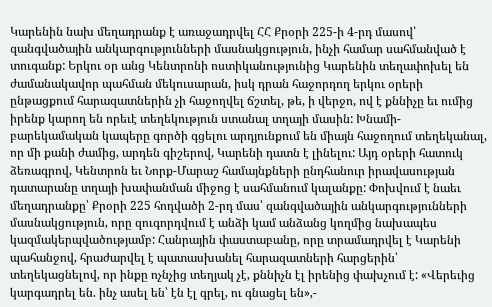Կարենին նախ մեղադրանք է առաջադրվել ՀՀ Քրօրի 225-ի 4-րդ մասով՝ զանգվածային անկարգությունների մասնակցություն, ինչի համար սահմանված է տուգանք: Երկու օր անց Կենտրոնի ոստիկանությունից Կարենին տեղափոխել են ժամանակավոր պահման մեկուսարան, իսկ դրան հաջորդող երկու օրերի ընթացքում հարազատներին չի հաջողվել ճշտել, թե, ի վերջո, ով է քննիչը եւ ումից իրենք կարող են որեւէ տեղեկություն ստանալ տղայի մասին: Խնամի-բարեկամական կապերը գործի գցելու արդյունքում են միայն հաջողում տեղեկանալ, որ մի քանի ժամից, արդեն գիշերով, Կարենի դատն է լինելու: Այդ օրերի հատուկ ձեռագրով, Կենտրոն եւ Նորք-Մարաշ համայնքների ընդհանուր իրավասության դատարանը տղայի խափանման միջոց է սահմանում կալանքը: Փոխվում է նաեւ մեղադրանքը՝ Քրօրի 225 հոդվածի 2-րդ մաս՝ զանգվածային անկարգությունների մասնակցություն, որը զուգորդվում է անձի կամ անձանց կողմից նախապես կազմակերպվածությամբ: Հանրային փաստաբանը, որը տրամադրվել է Կարենի պահանջով, հրաժարվել է պատասխանել հարազատների հարցերին՝ տեղեկացնելով, որ ինքը ոչնչից տեղյակ չէ, քննիչն էլ իրենից փախչում է: «Վերեւից կարգադրել են. ինչ ասել են՝ էն էլ գրել, ու գնացել են»,-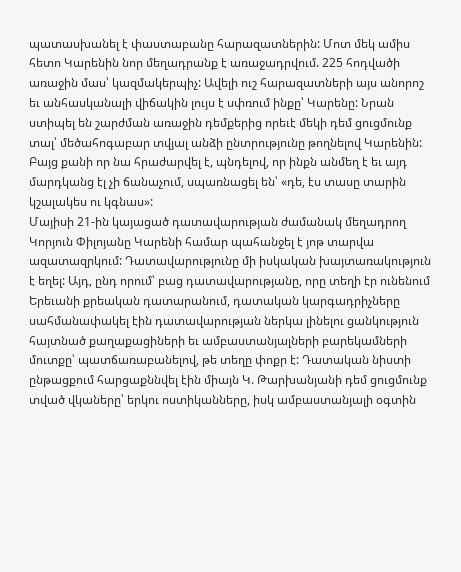պատասխանել է փաստաբանը հարազատներին: Մոտ մեկ ամիս հետո Կարենին նոր մեղադրանք է առաջադրվում. 225 հոդվածի առաջին մաս՝ կազմակերպիչ: Ավելի ուշ հարազատների այս անորոշ եւ անհասկանալի վիճակին լույս է սփռում ինքը՝ Կարենը: Նրան ստիպել են շարժման առաջին դեմքերից որեւէ մեկի դեմ ցուցմունք տալ՝ մեծահոգաբար տվյալ անձի ընտրությունը թողնելով Կարենին: Բայց քանի որ նա հրաժարվել է, պնդելով, որ ինքն անմեղ է եւ այդ մարդկանց էլ չի ճանաչում, սպառնացել են՝ «դե, էս տասը տարին կշալակես ու կգնաս»:
Մայիսի 21-ին կայացած դատավարության ժամանակ մեղադրող Կորյուն Փիլոյանը Կարենի համար պահանջել է յոթ տարվա ազատազրկում: Դատավարությունը մի իսկական խայտառակություն է եղել: Այդ, ընդ որում՝ բաց դատավարությանը, որը տեղի էր ունենում Երեւանի քրեական դատարանում, դատական կարգադրիչները սահմանափակել էին դատավարության ներկա լինելու ցանկություն հայտնած քաղաքացիների եւ ամբաստանյալների բարեկամների մուտքը՝ պատճառաբանելով, թե տեղը փոքր է: Դատական նիստի ընթացքում հարցաքննվել էին միայն Կ. Թարխանյանի դեմ ցուցմունք տված վկաները՝ երկու ոստիկանները, իսկ ամբաստանյալի օգտին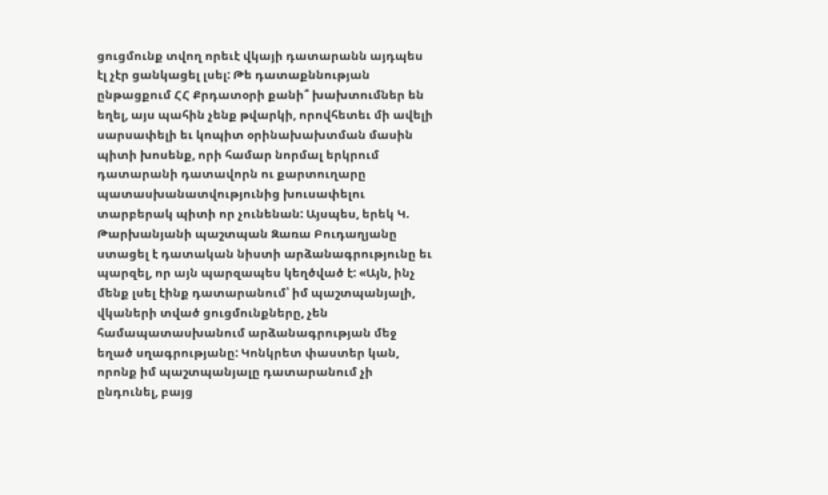ցուցմունք տվող որեւէ վկայի դատարանն այդպես էլ չէր ցանկացել լսել: Թե դատաքննության ընթացքում ՀՀ Քրդատօրի քանի՞ խախտումներ են եղել, այս պահին չենք թվարկի, որովհետեւ մի ավելի սարսափելի եւ կոպիտ օրինախախտման մասին պիտի խոսենք, որի համար նորմալ երկրում դատարանի դատավորն ու քարտուղարը պատասխանատվությունից խուսափելու տարբերակ պիտի որ չունենան: Այսպես, երեկ Կ. Թարխանյանի պաշտպան Զառա Բուդաղյանը ստացել է դատական նիստի արձանագրությունը եւ պարզել, որ այն պարզապես կեղծված է: «Այն, ինչ մենք լսել էինք դատարանում՝ իմ պաշտպանյալի, վկաների տված ցուցմունքները, չեն համապատասխանում արձանագրության մեջ եղած սղագրությանը: Կոնկրետ փաստեր կան, որոնք իմ պաշտպանյալը դատարանում չի ընդունել, բայց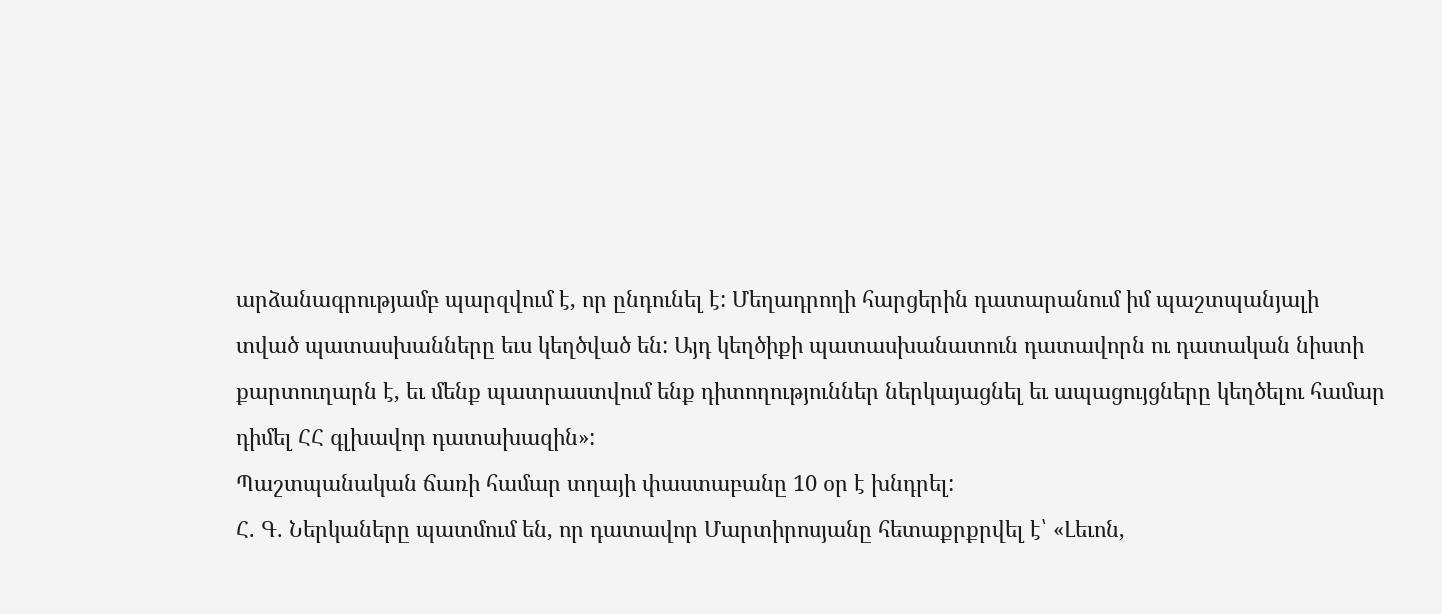արձանագրությամբ պարզվում է, որ ընդունել է: Մեղադրողի հարցերին դատարանում իմ պաշտպանյալի տված պատասխանները եւս կեղծված են: Այդ կեղծիքի պատասխանատուն դատավորն ու դատական նիստի քարտուղարն է, եւ մենք պատրաստվում ենք դիտողություններ ներկայացնել եւ ապացույցները կեղծելու համար դիմել ՀՀ գլխավոր դատախազին»:
Պաշտպանական ճառի համար տղայի փաստաբանը 10 օր է խնդրել:
Հ. Գ. Ներկաները պատմում են, որ դատավոր Մարտիրոսյանը հետաքրքրվել է՝ «Լեւոն,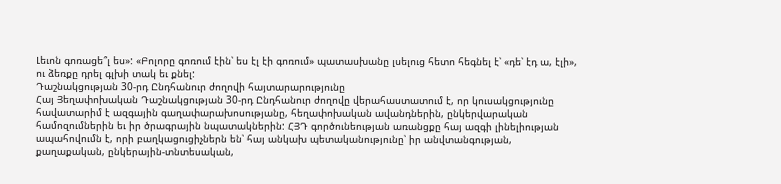Լեւոն գոռացե՞լ ես»: «Բոլորը գոռում էին՝ ես էլ էի գոռում» պատասխանը լսելուց հետո հեգնել է՝ «դե՝ էդ ա, էլի», ու ձեռքը դրել գլխի տակ եւ քնել:
Դաշնակցության 30-րդ Ընդհանուր ժողովի հայտարարությունը
Հայ Յեղափոխական Դաշնակցության 30-րդ Ընդհանուր ժողովը վերահաստատում է, որ կուսակցությունը հավատարիմ է ազգային գաղափարախոսությանը, հեղափոխական ավանդներին, ընկերվարական համոզումներին եւ իր ծրագրային նպատակներին: ՀՅԴ գործունեության առանցքը հայ ազգի լինելիության ապահովումն է, որի բաղկացուցիչներն են՝ հայ անկախ պետականությունը՝ իր անվտանգության, քաղաքական, ընկերային-տնտեսական,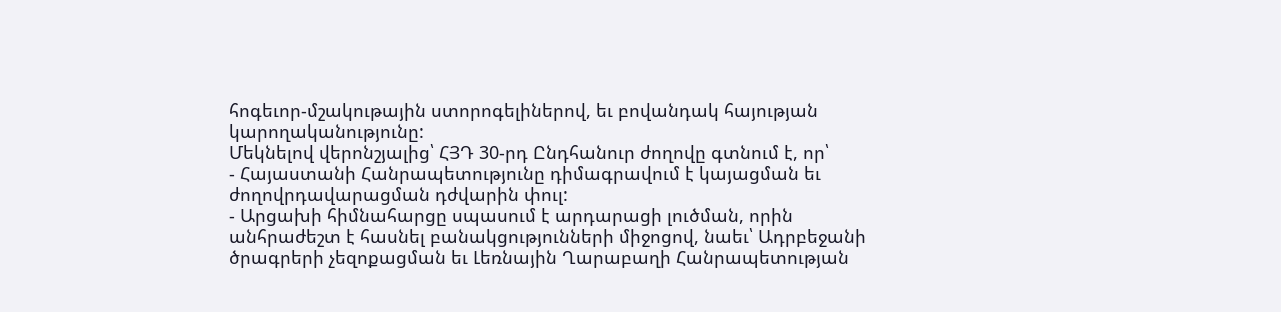հոգեւոր-մշակութային ստորոգելիներով, եւ բովանդակ հայության կարողականությունը:
Մեկնելով վերոնշյալից՝ ՀՅԴ 30-րդ Ընդհանուր ժողովը գտնում է, որ՝
- Հայաստանի Հանրապետությունը դիմագրավում է կայացման եւ ժողովրդավարացման դժվարին փուլ:
- Արցախի հիմնահարցը սպասում է արդարացի լուծման, որին անհրաժեշտ է հասնել բանակցությունների միջոցով, նաեւ՝ Ադրբեջանի ծրագրերի չեզոքացման եւ Լեռնային Ղարաբաղի Հանրապետության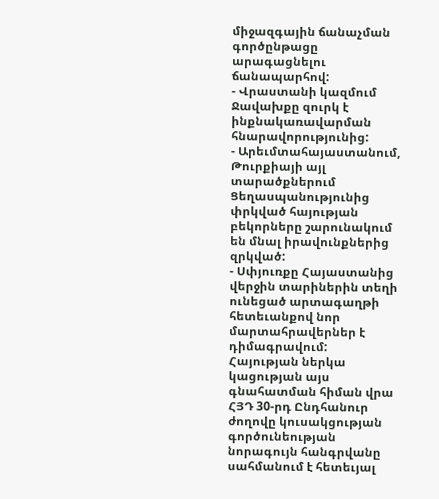միջազգային ճանաչման գործընթացը արագացնելու ճանապարհով:
- Վրաստանի կազմում Ջավախքը զուրկ է ինքնակառավարման հնարավորությունից:
- Արեւմտահայաստանում, Թուրքիայի այլ տարածքներում Ցեղասպանությունից փրկված հայության բեկորները շարունակում են մնալ իրավունքներից զրկված:
- Սփյուռքը Հայաստանից վերջին տարիներին տեղի ունեցած արտագաղթի հետեւանքով նոր մարտահրավերներ է դիմագրավում:
Հայության ներկա կացության այս գնահատման հիման վրա ՀՅԴ 30-րդ Ընդհանուր ժողովը կուսակցության գործունեության նորագույն հանգրվանը սահմանում է հետեւյալ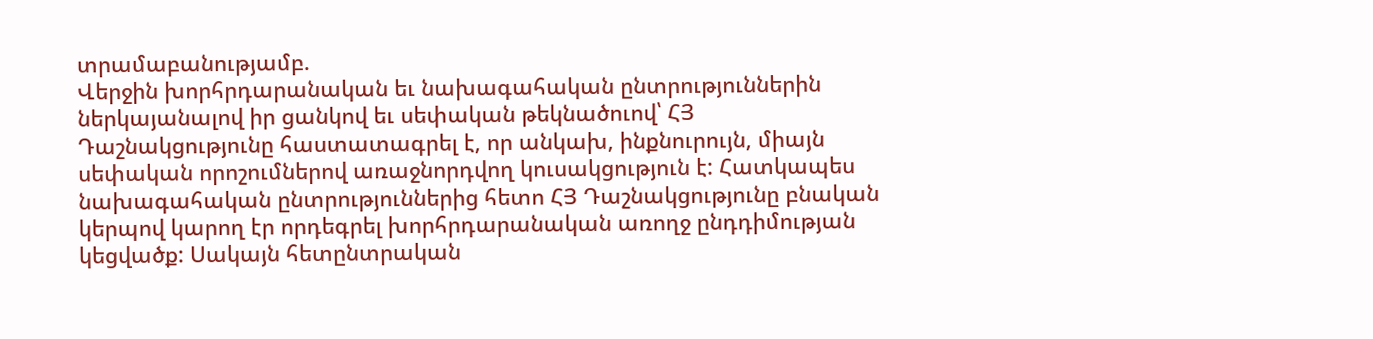տրամաբանությամբ.
Վերջին խորհրդարանական եւ նախագահական ընտրություններին ներկայանալով իր ցանկով եւ սեփական թեկնածուով՝ ՀՅ Դաշնակցությունը հաստատագրել է, որ անկախ, ինքնուրույն, միայն սեփական որոշումներով առաջնորդվող կուսակցություն է: Հատկապես նախագահական ընտրություններից հետո ՀՅ Դաշնակցությունը բնական կերպով կարող էր որդեգրել խորհրդարանական առողջ ընդդիմության կեցվածք: Սակայն հետընտրական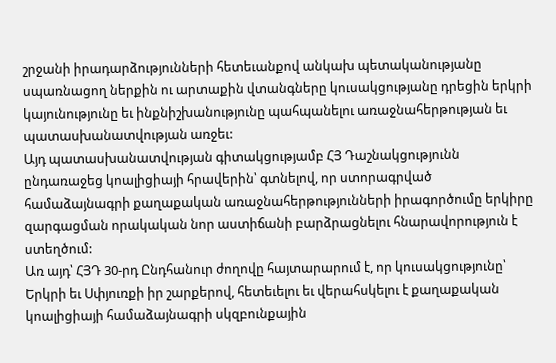շրջանի իրադարձությունների հետեւանքով անկախ պետականությանը սպառնացող ներքին ու արտաքին վտանգները կուսակցությանը դրեցին երկրի կայունությունը եւ ինքնիշխանությունը պահպանելու առաջնահերթության եւ պատասխանատվության առջեւ:
Այդ պատասխանատվության գիտակցությամբ ՀՅ Դաշնակցությունն ընդառաջեց կոալիցիայի հրավերին՝ գտնելով, որ ստորագրված համաձայնագրի քաղաքական առաջնահերթությունների իրագործումը երկիրը զարգացման որակական նոր աստիճանի բարձրացնելու հնարավորություն է ստեղծում:
Առ այդ՝ ՀՅԴ 30-րդ Ընդհանուր ժողովը հայտարարում է, որ կուսակցությունը՝ Երկրի եւ Սփյուռքի իր շարքերով, հետեւելու եւ վերահսկելու է քաղաքական կոալիցիայի համաձայնագրի սկզբունքային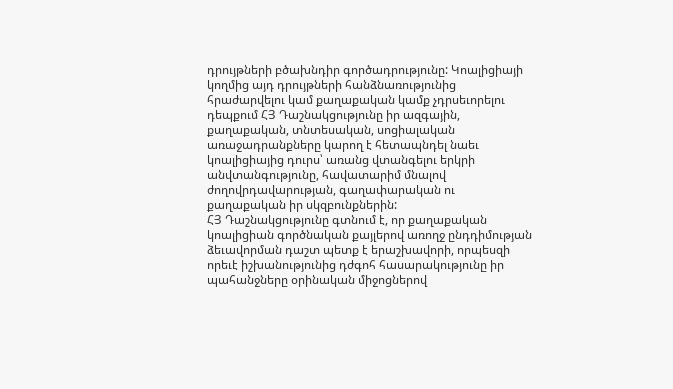դրույթների բծախնդիր գործադրությունը: Կոալիցիայի կողմից այդ դրույթների հանձնառությունից հրաժարվելու կամ քաղաքական կամք չդրսեւորելու դեպքում ՀՅ Դաշնակցությունը իր ազգային, քաղաքական, տնտեսական, սոցիալական առաջադրանքները կարող է հետապնդել նաեւ կոալիցիայից դուրս՝ առանց վտանգելու երկրի անվտանգությունը, հավատարիմ մնալով ժողովրդավարության, գաղափարական ու քաղաքական իր սկզբունքներին:
ՀՅ Դաշնակցությունը գտնում է, որ քաղաքական կոալիցիան գործնական քայլերով առողջ ընդդիմության ձեւավորման դաշտ պետք է երաշխավորի, որպեսզի որեւէ իշխանությունից դժգոհ հասարակությունը իր պահանջները օրինական միջոցներով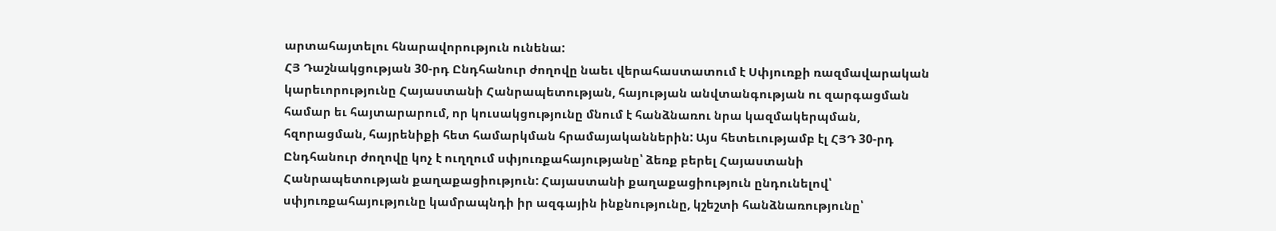արտահայտելու հնարավորություն ունենա:
ՀՅ Դաշնակցության 30-րդ Ընդհանուր ժողովը նաեւ վերահաստատում է Սփյուռքի ռազմավարական կարեւորությունը Հայաստանի Հանրապետության, հայության անվտանգության ու զարգացման համար եւ հայտարարում, որ կուսակցությունը մնում է հանձնառու նրա կազմակերպման, հզորացման, հայրենիքի հետ համարկման հրամայականներին: Այս հետեւությամբ էլ ՀՅԴ 30-րդ Ընդհանուր ժողովը կոչ է ուղղում սփյուռքահայությանը՝ ձեռք բերել Հայաստանի Հանրապետության քաղաքացիություն: Հայաստանի քաղաքացիություն ընդունելով՝ սփյուռքահայությունը կամրապնդի իր ազգային ինքնությունը, կշեշտի հանձնառությունը՝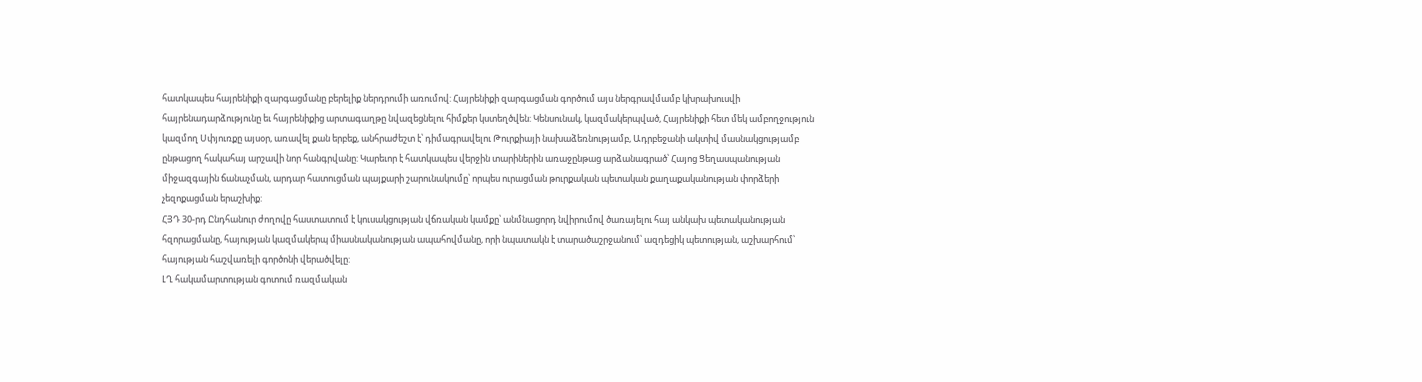հատկապես հայրենիքի զարգացմանը բերելիք ներդրումի առումով: Հայրենիքի զարգացման գործում այս ներգրավմամբ կխրախուսվի հայրենադարձությունը եւ հայրենիքից արտագաղթը նվազեցնելու հիմքեր կստեղծվեն: Կենսունակ, կազմակերպված, Հայրենիքի հետ մեկ ամբողջություն կազմող Սփյուռքը այսօր, առավել քան երբեք, անհրաժեշտ է՝ դիմագրավելու Թուրքիայի նախաձեռնությամբ, Ադրբեջանի ակտիվ մասնակցությամբ ընթացող հակահայ արշավի նոր հանգրվանը: Կարեւոր է հատկապես վերջին տարիներին առաջընթաց արձանագրած՝ Հայոց Ցեղասպանության միջազգային ճանաչման, արդար հատուցման պայքարի շարունակումը՝ որպես ուրացման թուրքական պետական քաղաքականության փորձերի չեզոքացման երաշխիք:
ՀՅԴ 30-րդ Ընդհանուր ժողովը հաստատում է կուսակցության վճռական կամքը՝ անմնացորդ նվիրումով ծառայելու հայ անկախ պետականության հզորացմանը, հայության կազմակերպ միասնականության ապահովմանը, որի նպատակն է տարածաշրջանում՝ ազդեցիկ պետության, աշխարհում՝ հայության հաշվառելի գործոնի վերածվելը:
ԼՂ հակամարտության գոտում ռազմական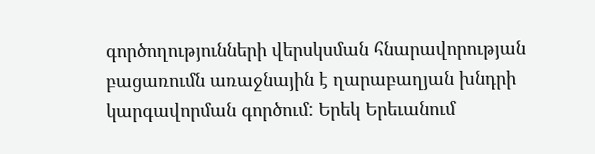գործողությունների վերսկսման հնարավորության բացառումն առաջնային է ղարաբաղյան խնդրի կարգավորման գործում: Երեկ Երեւանում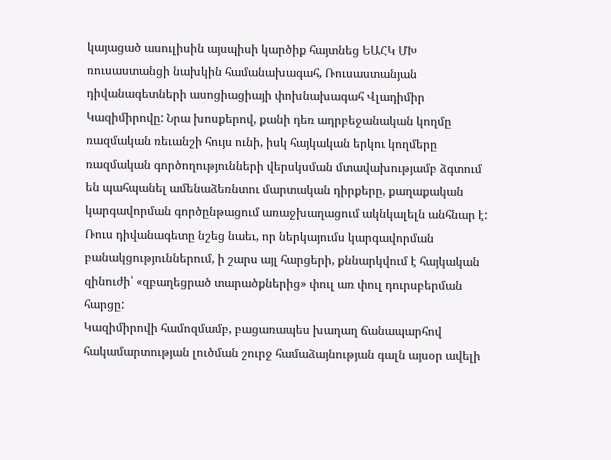կայացած ասուլիսին այսպիսի կարծիք հայտնեց ԵԱՀԿ ՄԽ ռուսաստանցի նախկին համանախագահ, Ռուսաստանյան դիվանագետների ասոցիացիայի փոխնախագահ Վլադիմիր Կազիմիրովը: Նրա խոսքերով, քանի դեռ ադրբեջանական կողմը ռազմական ռեւանշի հույս ունի, իսկ հայկական երկու կողմերը ռազմական գործողությունների վերսկսման մտավախությամբ ձգտում են պահպանել ամենաձեռնտու մարտական դիրքերը, քաղաքական կարգավորման գործընթացում առաջխաղացում ակնկալելն անհնար է: Ռուս դիվանագետը նշեց նաեւ, որ ներկայումս կարգավորման բանակցություններում, ի շարս այլ հարցերի, քննարկվում է հայկական զինուժի՝ «զբաղեցրած տարածքներից» փուլ առ փուլ դուրսբերման հարցը:
Կազիմիրովի համոզմամբ, բացառապես խաղաղ ճանապարհով հակամարտության լուծման շուրջ համաձայնության գալն այսօր ավելի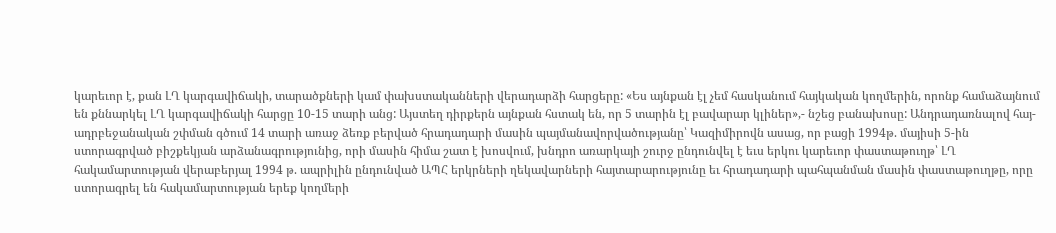կարեւոր է, քան ԼՂ կարգավիճակի, տարածքների կամ փախստականների վերադարձի հարցերը: «Ես այնքան էլ չեմ հասկանում հայկական կողմերին, որոնք համաձայնում են քննարկել ԼՂ կարգավիճակի հարցը 10-15 տարի անց: Այստեղ դիրքերն այնքան հստակ են, որ 5 տարին էլ բավարար կլիներ»,- նշեց բանախոսը: Անդրադառնալով հայ-ադրբեջանական շփման գծում 14 տարի առաջ ձեռք բերված հրադադարի մասին պայմանավորվածությանը՝ Կազիմիրովն ասաց, որ բացի 1994թ. մայիսի 5-ին ստորագրված բիշքեկյան արձանագրությունից, որի մասին հիմա շատ է խոսվում, խնդրո առարկայի շուրջ ընդունվել է եւս երկու կարեւոր փաստաթուղթ՝ ԼՂ հակամարտության վերաբերյալ 1994 թ. ապրիլին ընդունված ԱՊՀ երկրների ղեկավարների հայտարարությունը եւ հրադադարի պահպանման մասին փաստաթուղթը, որը ստորագրել են հակամարտության երեք կողմերի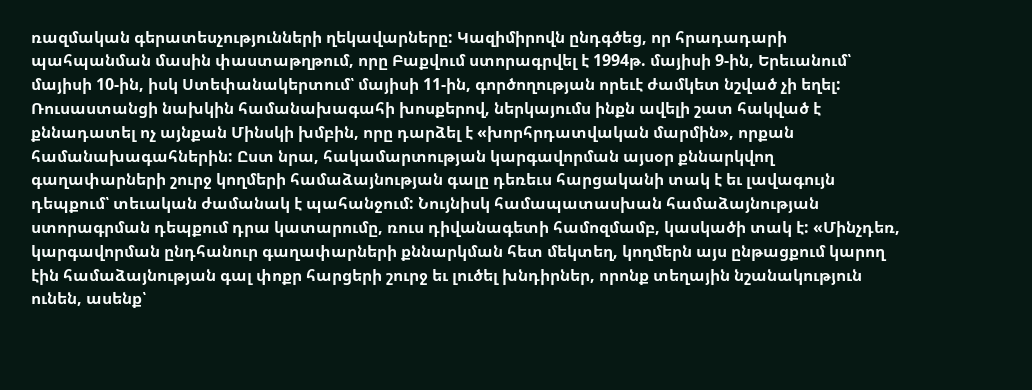ռազմական գերատեսչությունների ղեկավարները: Կազիմիրովն ընդգծեց, որ հրադադարի պահպանման մասին փաստաթղթում, որը Բաքվում ստորագրվել է 1994թ. մայիսի 9-ին, Երեւանում՝ մայիսի 10-ին, իսկ Ստեփանակերտում՝ մայիսի 11-ին, գործողության որեւէ ժամկետ նշված չի եղել:
Ռուսաստանցի նախկին համանախագահի խոսքերով, ներկայումս ինքն ավելի շատ հակված է քննադատել ոչ այնքան Մինսկի խմբին, որը դարձել է «խորհրդատվական մարմին», որքան համանախագահներին: Ըստ նրա, հակամարտության կարգավորման այսօր քննարկվող գաղափարների շուրջ կողմերի համաձայնության գալը դեռեւս հարցականի տակ է եւ լավագույն դեպքում՝ տեւական ժամանակ է պահանջում: Նույնիսկ համապատասխան համաձայնության ստորագրման դեպքում դրա կատարումը, ռուս դիվանագետի համոզմամբ, կասկածի տակ է: «Մինչդեռ, կարգավորման ընդհանուր գաղափարների քննարկման հետ մեկտեղ, կողմերն այս ընթացքում կարող էին համաձայնության գալ փոքր հարցերի շուրջ եւ լուծել խնդիրներ, որոնք տեղային նշանակություն ունեն, ասենք՝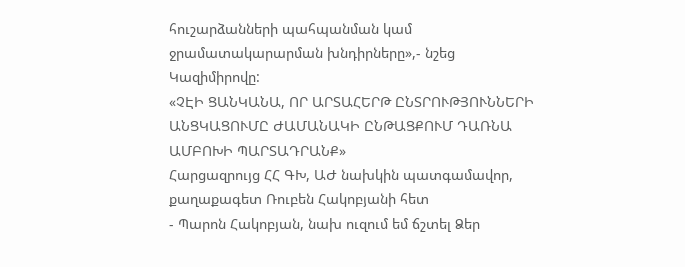հուշարձանների պահպանման կամ ջրամատակարարման խնդիրները»,- նշեց Կազիմիրովը:
«ՉԷԻ ՑԱՆԿԱՆԱ, ՈՐ ԱՐՏԱՀԵՐԹ ԸՆՏՐՈՒԹՅՈՒՆՆԵՐԻ ԱՆՑԿԱՑՈՒՄԸ ԺԱՄԱՆԱԿԻ ԸՆԹԱՑՔՈՒՄ ԴԱՌՆԱ ԱՄԲՈԽԻ ՊԱՐՏԱԴՐԱՆՔ»
Հարցազրույց ՀՀ ԳԽ, ԱԺ նախկին պատգամավոր, քաղաքագետ Ռուբեն Հակոբյանի հետ
- Պարոն Հակոբյան, նախ ուզում եմ ճշտել Ձեր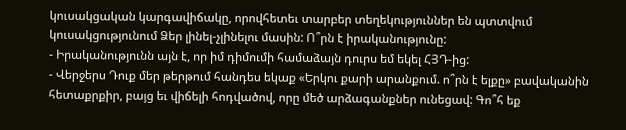կուսակցական կարգավիճակը, որովհետեւ տարբեր տեղեկություններ են պտտվում կուսակցությունում Ձեր լինել-չլինելու մասին: Ո՞րն է իրականությունը:
- Իրականությունն այն է, որ իմ դիմումի համաձայն դուրս եմ եկել ՀՅԴ-ից:
- Վերջերս Դուք մեր թերթում հանդես եկաք «Երկու քարի արանքում. ո՞րն է ելքը» բավականին հետաքրքիր, բայց եւ վիճելի հոդվածով, որը մեծ արձագանքներ ունեցավ: Գո՞հ եք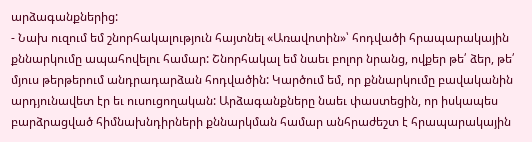արձագանքներից:
- Նախ ուզում եմ շնորհակալություն հայտնել «Առավոտին»՝ հոդվածի հրապարակային քննարկումը ապահովելու համար: Շնորհակալ եմ նաեւ բոլոր նրանց, ովքեր թե՛ ձեր, թե՛ մյուս թերթերում անդրադարձան հոդվածին: Կարծում եմ, որ քննարկումը բավականին արդյունավետ էր եւ ուսուցողական: Արձագանքները նաեւ փաստեցին, որ իսկապես բարձրացված հիմնախնդիրների քննարկման համար անհրաժեշտ է հրապարակային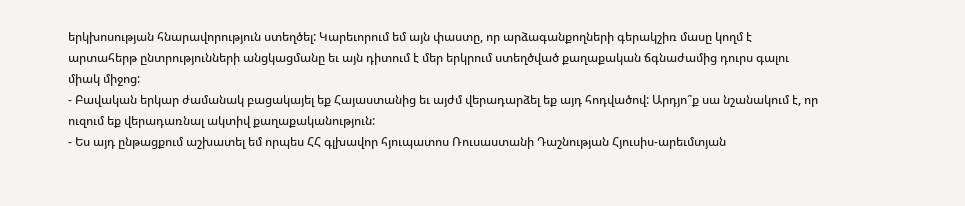երկխոսության հնարավորություն ստեղծել: Կարեւորում եմ այն փաստը, որ արձագանքողների գերակշիռ մասը կողմ է արտահերթ ընտրությունների անցկացմանը եւ այն դիտում է մեր երկրում ստեղծված քաղաքական ճգնաժամից դուրս գալու միակ միջոց:
- Բավական երկար ժամանակ բացակայել եք Հայաստանից եւ այժմ վերադարձել եք այդ հոդվածով: Արդյո՞ք սա նշանակում է, որ ուզում եք վերադառնալ ակտիվ քաղաքականություն:
- Ես այդ ընթացքում աշխատել եմ որպես ՀՀ գլխավոր հյուպատոս Ռուսաստանի Դաշնության Հյուսիս-արեւմտյան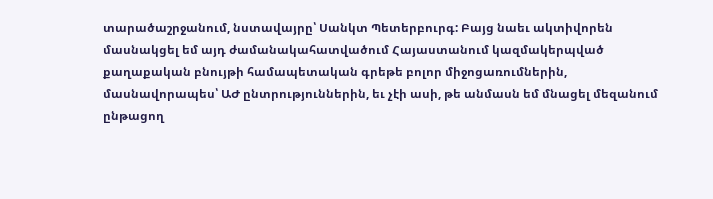տարածաշրջանում, նստավայրը՝ Սանկտ Պետերբուրգ: Բայց նաեւ ակտիվորեն մասնակցել եմ այդ ժամանակահատվածում Հայաստանում կազմակերպված քաղաքական բնույթի համապետական գրեթե բոլոր միջոցառումներին, մասնավորապես՝ ԱԺ ընտրություններին, եւ չէի ասի, թե անմասն եմ մնացել մեզանում ընթացող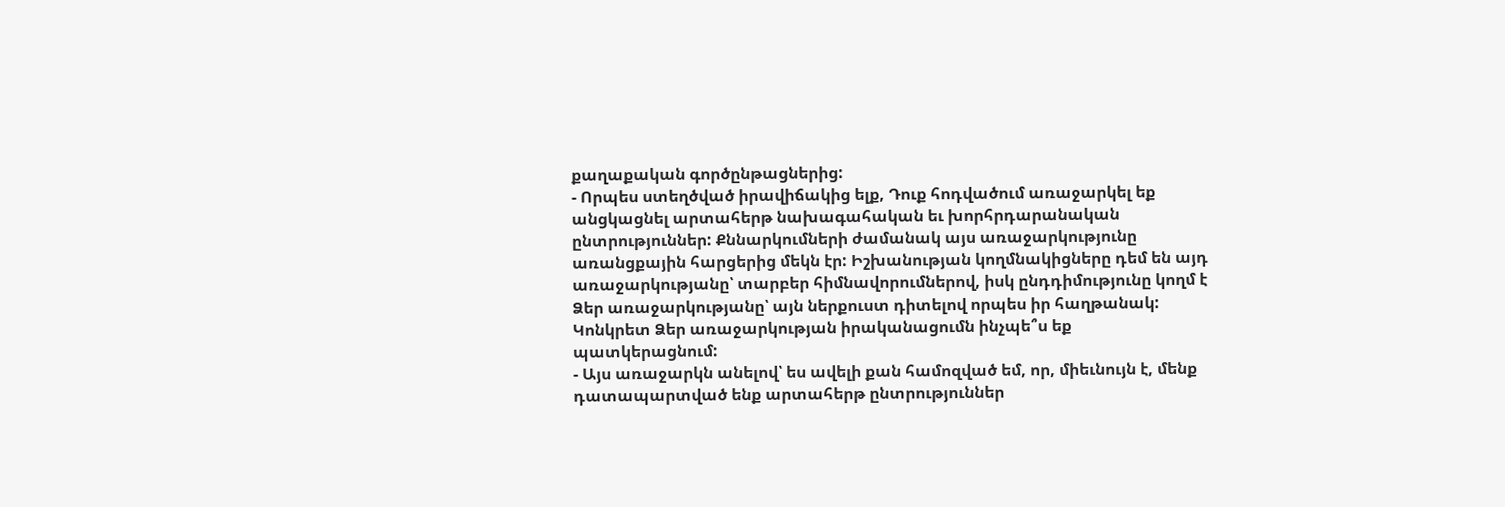քաղաքական գործընթացներից:
- Որպես ստեղծված իրավիճակից ելք, Դուք հոդվածում առաջարկել եք անցկացնել արտահերթ նախագահական եւ խորհրդարանական ընտրություններ: Քննարկումների ժամանակ այս առաջարկությունը առանցքային հարցերից մեկն էր: Իշխանության կողմնակիցները դեմ են այդ առաջարկությանը՝ տարբեր հիմնավորումներով, իսկ ընդդիմությունը կողմ է Ձեր առաջարկությանը՝ այն ներքուստ դիտելով որպես իր հաղթանակ: Կոնկրետ Ձեր առաջարկության իրականացումն ինչպե՞ս եք պատկերացնում:
- Այս առաջարկն անելով՝ ես ավելի քան համոզված եմ, որ, միեւնույն է, մենք դատապարտված ենք արտահերթ ընտրություններ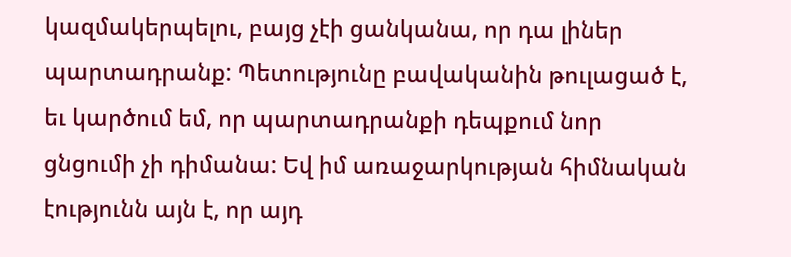կազմակերպելու, բայց չէի ցանկանա, որ դա լիներ պարտադրանք: Պետությունը բավականին թուլացած է, եւ կարծում եմ, որ պարտադրանքի դեպքում նոր ցնցումի չի դիմանա: Եվ իմ առաջարկության հիմնական էությունն այն է, որ այդ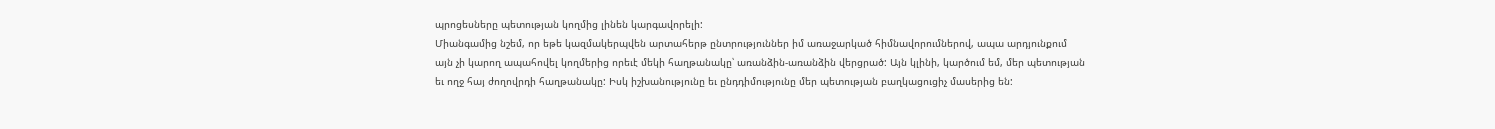պրոցեսները պետության կողմից լինեն կարգավորելի:
Միանգամից նշեմ, որ եթե կազմակերպվեն արտահերթ ընտրություններ իմ առաջարկած հիմնավորումներով, ապա արդյունքում այն չի կարող ապահովել կողմերից որեւէ մեկի հաղթանակը՝ առանձին-առանձին վերցրած: Այն կլինի, կարծում եմ, մեր պետության եւ ողջ հայ ժողովրդի հաղթանակը: Իսկ իշխանությունը եւ ընդդիմությունը մեր պետության բաղկացուցիչ մասերից են: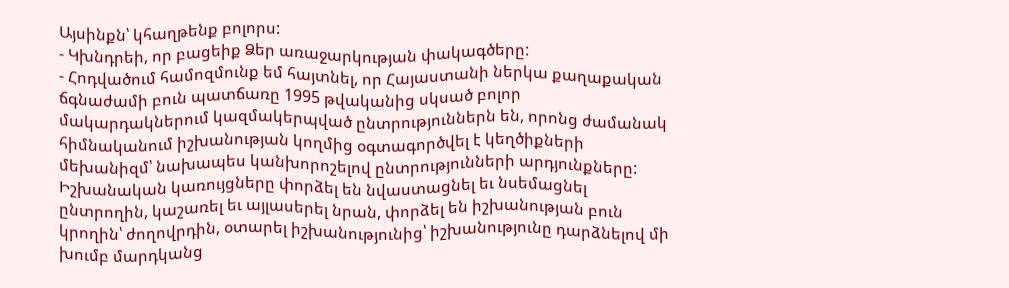Այսինքն՝ կհաղթենք բոլորս:
- Կխնդրեի, որ բացեիք Ձեր առաջարկության փակագծերը:
- Հոդվածում համոզմունք եմ հայտնել, որ Հայաստանի ներկա քաղաքական ճգնաժամի բուն պատճառը 1995 թվականից սկսած բոլոր մակարդակներում կազմակերպված ընտրություններն են, որոնց ժամանակ հիմնականում իշխանության կողմից օգտագործվել է կեղծիքների մեխանիզմ՝ նախապես կանխորոշելով ընտրությունների արդյունքները: Իշխանական կառույցները փորձել են նվաստացնել եւ նսեմացնել ընտրողին, կաշառել եւ այլասերել նրան, փորձել են իշխանության բուն կրողին՝ ժողովրդին, օտարել իշխանությունից՝ իշխանությունը դարձնելով մի խումբ մարդկանց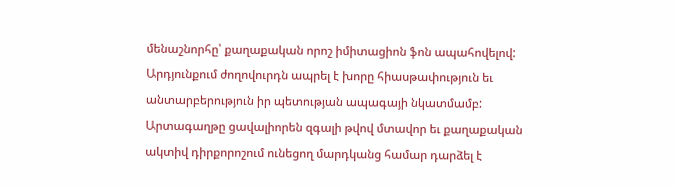մենաշնորհը՝ քաղաքական որոշ իմիտացիոն ֆոն ապահովելով: Արդյունքում ժողովուրդն ապրել է խորը հիասթափություն եւ անտարբերություն իր պետության ապագայի նկատմամբ: Արտագաղթը ցավալիորեն զգալի թվով մտավոր եւ քաղաքական ակտիվ դիրքորոշում ունեցող մարդկանց համար դարձել է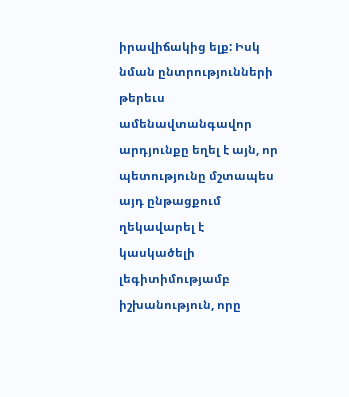իրավիճակից ելք: Իսկ նման ընտրությունների թերեւս ամենավտանգավոր արդյունքը եղել է այն, որ պետությունը մշտապես այդ ընթացքում ղեկավարել է կասկածելի լեգիտիմությամբ իշխանություն, որը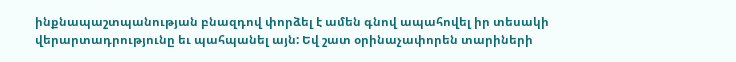ինքնապաշտպանության բնազդով փորձել է ամեն գնով ապահովել իր տեսակի վերարտադրությունը եւ պահպանել այն: Եվ շատ օրինաչափորեն տարիների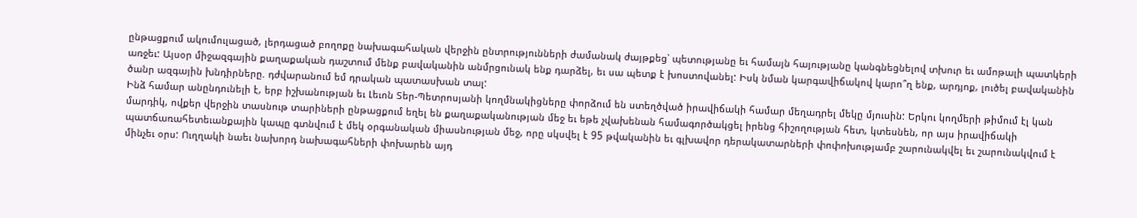ընթացքում ակումուլացած, լերդացած բողոքը նախագահական վերջին ընտրությունների ժամանակ ժայթքեց՝ պետությանը եւ համայն հայությանը կանգնեցնելով տխուր եւ ամոթալի պատկերի առջեւ: Այսօր միջազգային քաղաքական դաշտում մենք բավականին անմրցունակ ենք դարձել, եւ սա պետք է խոստովանել: Իսկ նման կարգավիճակով կարո՞ղ ենք, արդյոք, լուծել բավականին ծանր ազգային խնդիրները. դժվարանում եմ դրական պատասխան տալ:
Ինձ համար անընդունելի է, երբ իշխանության եւ Լեւոն Տեր-Պետրոսյանի կողմնակիցները փորձում են ստեղծված իրավիճակի համար մեղադրել մեկը մյուսին: Երկու կողմերի թիմում էլ կան մարդիկ, ովքեր վերջին տասնութ տարիների ընթացքում եղել են քաղաքականության մեջ եւ եթե չվախենան համագործակցել իրենց հիշողության հետ, կտեսնեն, որ այս իրավիճակի պատճառահետեւանքային կապը գտնվում է մեկ օրգանական միասնության մեջ, որը սկսվել է 95 թվականին եւ գլխավոր դերակատարների փոփոխությամբ շարունակվել եւ շարունակվում է մինչեւ օրս: Ուղղակի նաեւ նախորդ նախագահների փոխարեն այդ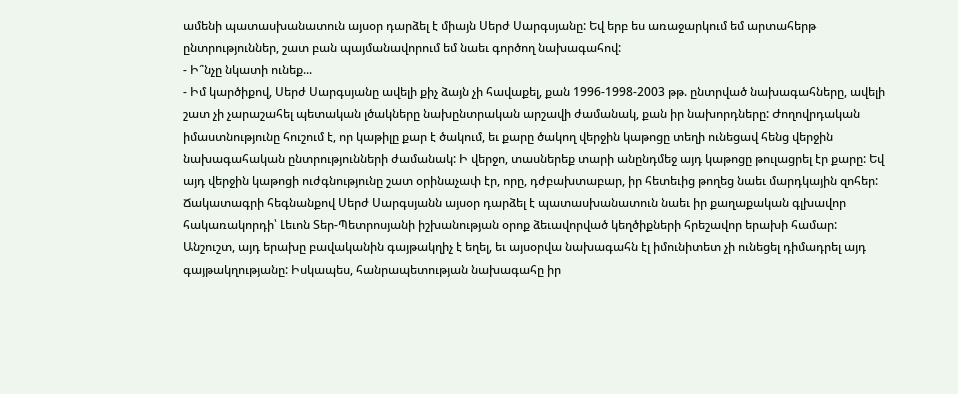ամենի պատասխանատուն այսօր դարձել է միայն Սերժ Սարգսյանը: Եվ երբ ես առաջարկում եմ արտահերթ ընտրություններ, շատ բան պայմանավորում եմ նաեւ գործող նախագահով:
- Ի՞նչը նկատի ունեք...
- Իմ կարծիքով, Սերժ Սարգսյանը ավելի քիչ ձայն չի հավաքել, քան 1996-1998-2003 թթ. ընտրված նախագահները, ավելի շատ չի չարաշահել պետական լծակները նախընտրական արշավի ժամանակ, քան իր նախորդները: Ժողովրդական իմաստնությունը հուշում է, որ կաթիլը քար է ծակում, եւ քարը ծակող վերջին կաթոցը տեղի ունեցավ հենց վերջին նախագահական ընտրությունների ժամանակ: Ի վերջո, տասներեք տարի անընդմեջ այդ կաթոցը թուլացրել էր քարը: Եվ այդ վերջին կաթոցի ուժգնությունը շատ օրինաչափ էր, որը, դժբախտաբար, իր հետեւից թողեց նաեւ մարդկային զոհեր: Ճակատագրի հեգնանքով Սերժ Սարգսյանն այսօր դարձել է պատասխանատուն նաեւ իր քաղաքական գլխավոր հակառակորդի՝ Լեւոն Տեր-Պետրոսյանի իշխանության օրոք ձեւավորված կեղծիքների հրեշավոր երախի համար: Անշուշտ, այդ երախը բավականին գայթակղիչ է եղել, եւ այսօրվա նախագահն էլ իմունիտետ չի ունեցել դիմադրել այդ գայթակղությանը: Իսկապես, հանրապետության նախագահը իր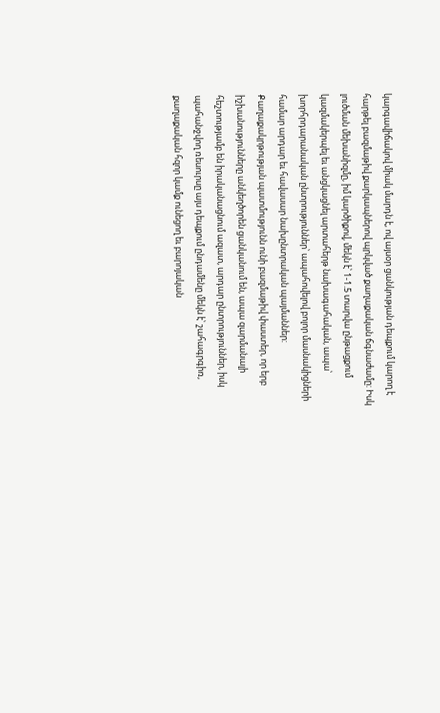կարգավիճակով միակ մարդն է, ով այսօր ցանկության դեպքում կարող է հարթել բազմաթիվ քարկապներով պրկված քաղաքական ճգնաժամը: Իսկ լուծման մեխանիզմը, իմ կարծիքով, մեկն է՝ 1-1.5 տարվա ընթացքում կազմակերպել եւ անցկացնել արտահերթ նախագահական, ապա՝ խորհրդարանական ընտրություններ՝ ապահովելով բոլոր մասնակիցների համար արդար եւ հավասար նախընտրական պայմաններ: Քաղաքակրթության պատմությունն ունի բազմաթիվ փաստեր, որ երբ իշխանությունները անկեղծորեն ցանկանում են, ապա զարմանալի հեշտությամբ են իրականացնում ազատ, արդար ընտրություններ, իսկ պահանջվող ռեսուրսը այս դեպքում ընդամենը մեկն է՝ շահագրգիռ, քաղաքական հզոր կամք ունեցող եւ բարոյական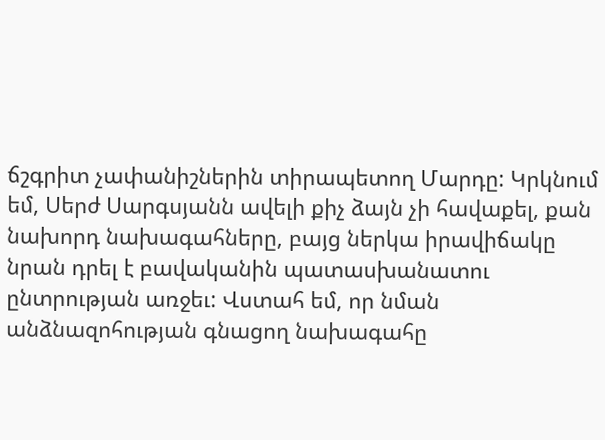ճշգրիտ չափանիշներին տիրապետող Մարդը: Կրկնում եմ, Սերժ Սարգսյանն ավելի քիչ ձայն չի հավաքել, քան նախորդ նախագահները, բայց ներկա իրավիճակը նրան դրել է բավականին պատասխանատու ընտրության առջեւ: Վստահ եմ, որ նման անձնազոհության գնացող նախագահը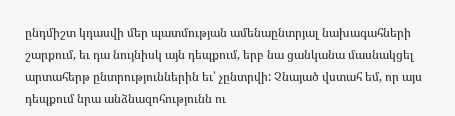ընդմիշտ կդասվի մեր պատմության ամենաընտրյալ նախագահների շարքում, եւ դա նույնիսկ այն դեպքում, երբ նա ցանկանա մասնակցել արտահերթ ընտրություններին եւ՝ չընտրվի: Չնայած վստահ եմ, որ այս դեպքում նրա անձնազոհությունն ու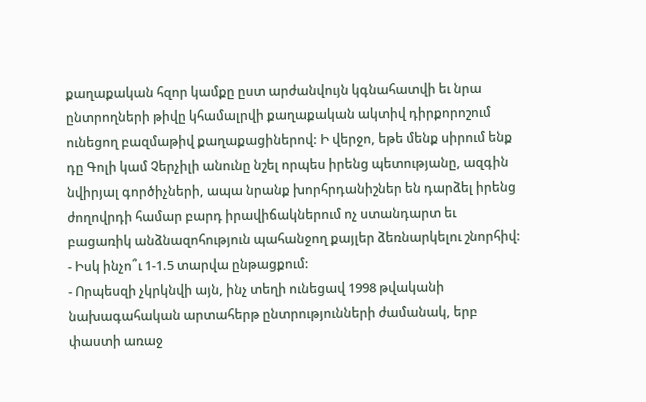քաղաքական հզոր կամքը ըստ արժանվույն կգնահատվի եւ նրա ընտրողների թիվը կհամալրվի քաղաքական ակտիվ դիրքորոշում ունեցող բազմաթիվ քաղաքացիներով: Ի վերջո, եթե մենք սիրում ենք դը Գոլի կամ Չերչիլի անունը նշել որպես իրենց պետությանը, ազգին նվիրյալ գործիչների, ապա նրանք խորհրդանիշներ են դարձել իրենց ժողովրդի համար բարդ իրավիճակներում ոչ ստանդարտ եւ բացառիկ անձնազոհություն պահանջող քայլեր ձեռնարկելու շնորհիվ:
- Իսկ ինչո՞ւ 1-1.5 տարվա ընթացքում:
- Որպեսզի չկրկնվի այն, ինչ տեղի ունեցավ 1998 թվականի նախագահական արտահերթ ընտրությունների ժամանակ, երբ փաստի առաջ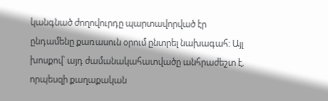կանգնած ժողովուրդը պարտավորված էր ընդամենը քառասուն օրում ընտրել նախագահ: Այլ խոսքով՝ այդ ժամանակահատվածը անհրաժեշտ է, որպեսզի քաղաքական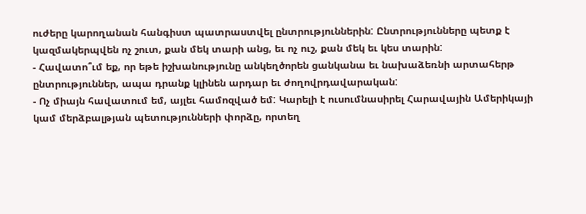ուժերը կարողանան հանգիստ պատրաստվել ընտրություններին: Ընտրությունները պետք է կազմակերպվեն ոչ շուտ, քան մեկ տարի անց, եւ ոչ ուշ, քան մեկ եւ կես տարին:
- Հավատո՞ւմ եք, որ եթե իշխանությունը անկեղծորեն ցանկանա եւ նախաձեռնի արտահերթ ընտրություններ, ապա դրանք կլինեն արդար եւ ժողովրդավարական:
- Ոչ միայն հավատում եմ, այլեւ համոզված եմ: Կարելի է ուսումնասիրել Հարավային Ամերիկայի կամ մերձբալթյան պետությունների փորձը, որտեղ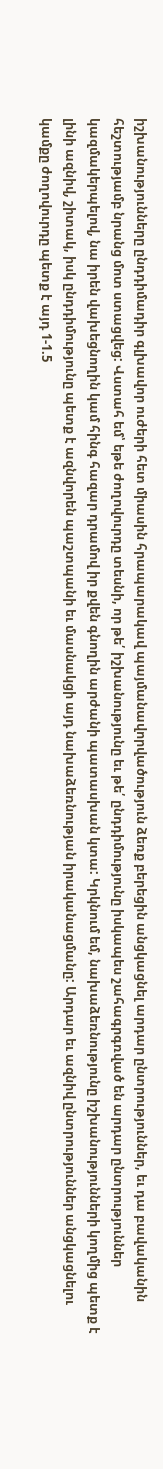իշխանությունները ընդդիմադիր գլխավոր ուժերի հետ միասին հրապարակավ պայմանավորվածություն ձեռք բերեցին անցկացնել արդար ընտրություններ, եւ դա բավականին հեշտությամբ նրանց մոտ ստացվեց: Վստահ եմ՝ եթե ժողովուրդը տեսնի, որ թե՛ իշխանությունը եւ թե՛ ընդդիմությունը իսկապես շահագրգռված են արդար ընտրություններ կազմակերպելով, նա իրեն վախեցնողին կամ հինգ հազար դրամով իր քվեն գնողին արժանի պատասխան կտա: Կրկնում եմ, նախաձեռնությունը իշխանությունների կողմից պետք է լինի ազնիվ, շիտակ, իսկ ընդդիմությունը պետք է ազնվորեն պաշտպանի եւ մասնակցի այդ նախաձեռնության իրականացմանը: Արդար եւ ազնիվ ընտրություններ անցկացնելու կամքը ժողովուրդը պետք է այդ 1-1.5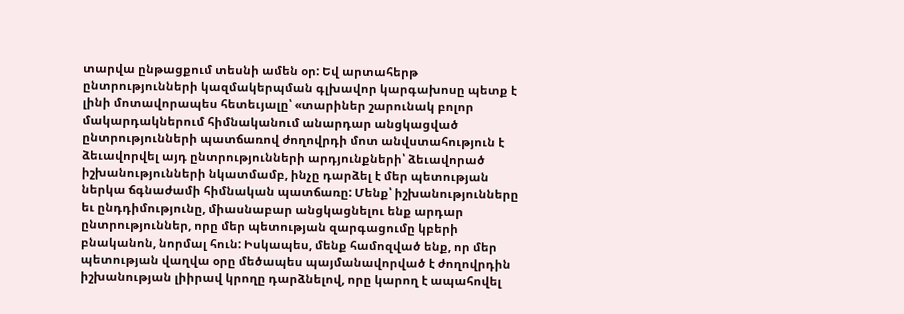տարվա ընթացքում տեսնի ամեն օր: Եվ արտահերթ ընտրությունների կազմակերպման գլխավոր կարգախոսը պետք է լինի մոտավորապես հետեւյալը՝ «տարիներ շարունակ բոլոր մակարդակներում հիմնականում անարդար անցկացված ընտրությունների պատճառով ժողովրդի մոտ անվստահություն է ձեւավորվել այդ ընտրությունների արդյունքների՝ ձեւավորած իշխանությունների նկատմամբ, ինչը դարձել է մեր պետության ներկա ճգնաժամի հիմնական պատճառը: Մենք՝ իշխանությունները եւ ընդդիմությունը, միասնաբար անցկացնելու ենք արդար ընտրություններ, որը մեր պետության զարգացումը կբերի բնականոն, նորմալ հուն: Իսկապես, մենք համոզված ենք, որ մեր պետության վաղվա օրը մեծապես պայմանավորված է ժողովրդին իշխանության լիիրավ կրողը դարձնելով, որը կարող է ապահովել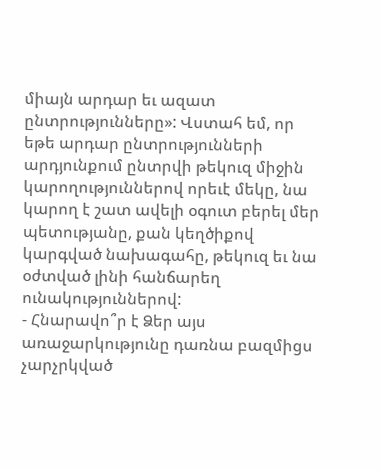միայն արդար եւ ազատ ընտրությունները»: Վստահ եմ, որ եթե արդար ընտրությունների արդյունքում ընտրվի թեկուզ միջին կարողություններով որեւէ մեկը, նա կարող է շատ ավելի օգուտ բերել մեր պետությանը, քան կեղծիքով կարգված նախագահը, թեկուզ եւ նա օժտված լինի հանճարեղ ունակություններով:
- Հնարավո՞ր է Ձեր այս առաջարկությունը դառնա բազմիցս չարչրկված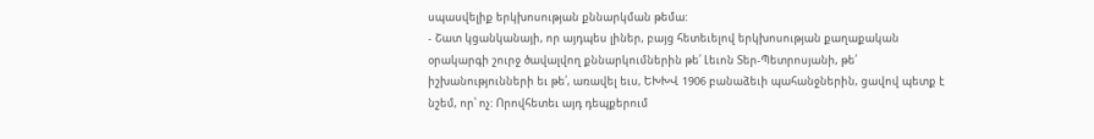սպասվելիք երկխոսության քննարկման թեմա:
- Շատ կցանկանայի, որ այդպես լիներ, բայց հետեւելով երկխոսության քաղաքական օրակարգի շուրջ ծավալվող քննարկումներին թե՛ Լեւոն Տեր-Պետրոսյանի, թե՛ իշխանությունների եւ թե՛, առավել եւս, ԵԽԽՎ 1906 բանաձեւի պահանջներին, ցավով պետք է նշեմ, որ՝ ոչ: Որովհետեւ այդ դեպքերում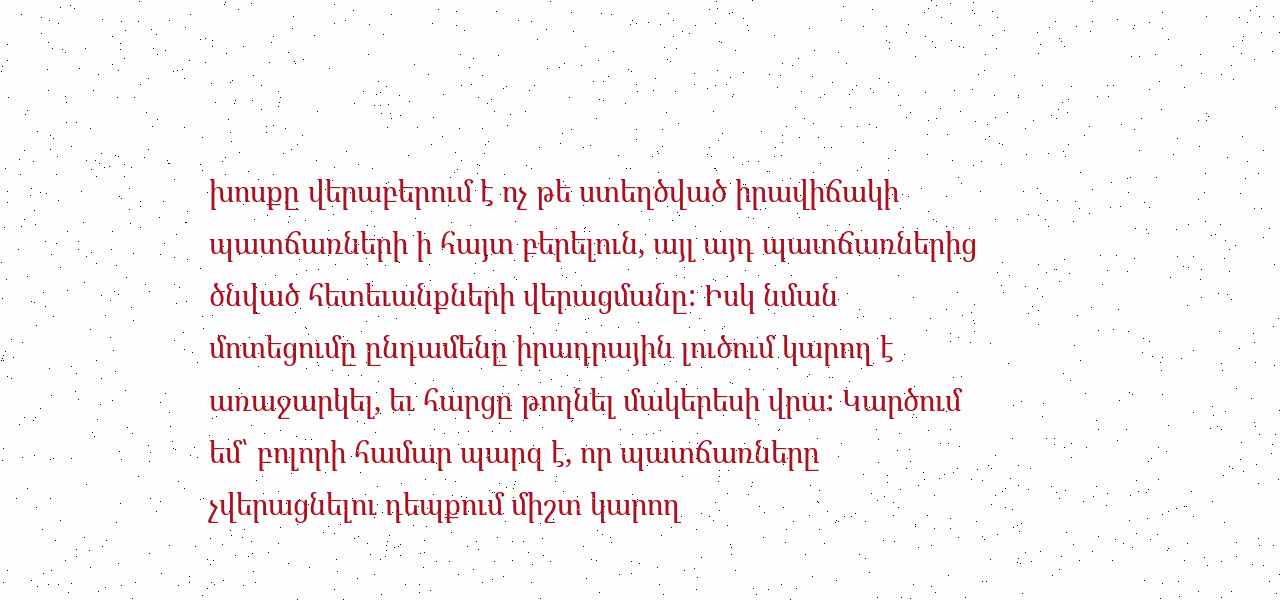խոսքը վերաբերում է ոչ թե ստեղծված իրավիճակի պատճառների ի հայտ բերելուն, այլ այդ պատճառներից ծնված հետեւանքների վերացմանը: Իսկ նման մոտեցումը ընդամենը իրադրային լուծում կարող է առաջարկել, եւ հարցը թողնել մակերեսի վրա: Կարծում եմ՝ բոլորի համար պարզ է, որ պատճառները չվերացնելու դեպքում միշտ կարող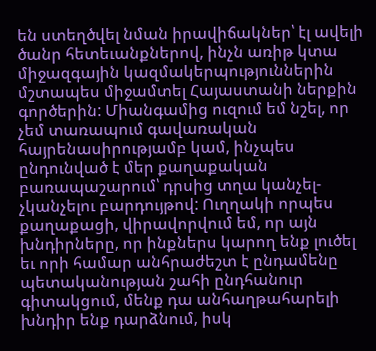են ստեղծվել նման իրավիճակներ՝ էլ ավելի ծանր հետեւանքներով, ինչն առիթ կտա միջազգային կազմակերպություններին մշտապես միջամտել Հայաստանի ներքին գործերին: Միանգամից ուզում եմ նշել, որ չեմ տառապում գավառական հայրենասիրությամբ կամ, ինչպես ընդունված է մեր քաղաքական բառապաշարում՝ դրսից տղա կանչել-չկանչելու բարդույթով: Ուղղակի որպես քաղաքացի, վիրավորվում եմ, որ այն խնդիրները, որ ինքներս կարող ենք լուծել եւ որի համար անհրաժեշտ է ընդամենը պետականության շահի ընդհանուր գիտակցում, մենք դա անհաղթահարելի խնդիր ենք դարձնում, իսկ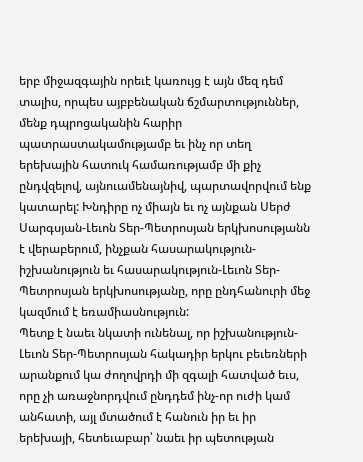երբ միջազգային որեւէ կառույց է այն մեզ դեմ տալիս, որպես այբբենական ճշմարտություններ, մենք դպրոցականին հարիր պատրաստակամությամբ եւ ինչ որ տեղ երեխային հատուկ համառությամբ մի քիչ ընդվզելով, այնուամենայնիվ, պարտավորվում ենք կատարել: Խնդիրը ոչ միայն եւ ոչ այնքան Սերժ Սարգսյան-Լեւոն Տեր-Պետրոսյան երկխոսությանն է վերաբերում, ինչքան հասարակություն-իշխանություն եւ հասարակություն-Լեւոն Տեր-Պետրոսյան երկխոսությանը, որը ընդհանուրի մեջ կազմում է եռամիասնություն:
Պետք է նաեւ նկատի ունենալ, որ իշխանություն-Լեւոն Տեր-Պետրոսյան հակադիր երկու բեւեռների արանքում կա ժողովրդի մի զգալի հատված եւս, որը չի առաջնորդվում ընդդեմ ինչ-որ ուժի կամ անհատի, այլ մտածում է հանուն իր եւ իր երեխայի, հետեւաբար՝ նաեւ իր պետության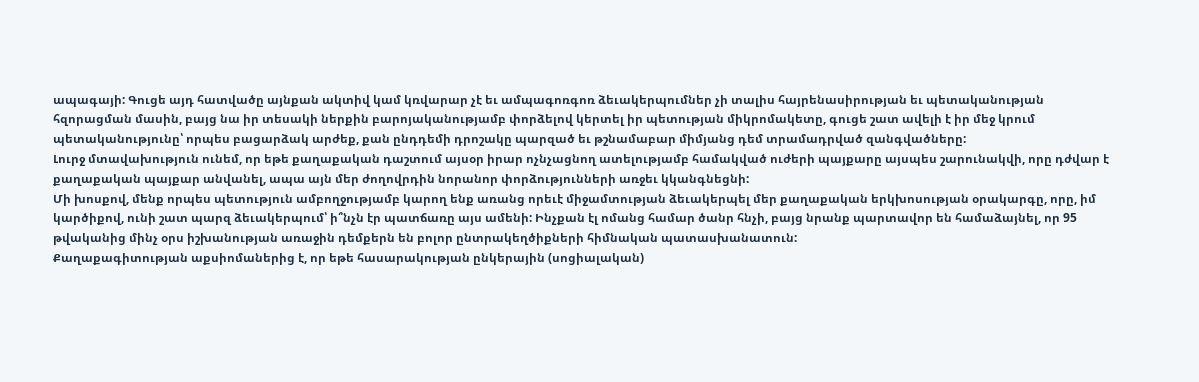ապագայի: Գուցե այդ հատվածը այնքան ակտիվ կամ կռվարար չէ եւ ամպագոռգոռ ձեւակերպումներ չի տալիս հայրենասիրության եւ պետականության հզորացման մասին, բայց նա իր տեսակի ներքին բարոյականությամբ փորձելով կերտել իր պետության միկրոմակետը, գուցե շատ ավելի է իր մեջ կրում պետականությունը՝ որպես բացարձակ արժեք, քան ընդդեմի դրոշակը պարզած եւ թշնամաբար միմյանց դեմ տրամադրված զանգվածները:
Լուրջ մտավախություն ունեմ, որ եթե քաղաքական դաշտում այսօր իրար ոչնչացնող ատելությամբ համակված ուժերի պայքարը այսպես շարունակվի, որը դժվար է քաղաքական պայքար անվանել, ապա այն մեր ժողովրդին նորանոր փորձությունների առջեւ կկանգնեցնի:
Մի խոսքով, մենք որպես պետություն ամբողջությամբ կարող ենք առանց որեւէ միջամտության ձեւակերպել մեր քաղաքական երկխոսության օրակարգը, որը, իմ կարծիքով, ունի շատ պարզ ձեւակերպում՝ ի՞նչն էր պատճառը այս ամենի: Ինչքան էլ ոմանց համար ծանր հնչի, բայց նրանք պարտավոր են համաձայնել, որ 95 թվականից մինչ օրս իշխանության առաջին դեմքերն են բոլոր ընտրակեղծիքների հիմնական պատասխանատուն:
Քաղաքագիտության աքսիոմաներից է, որ եթե հասարակության ընկերային (սոցիալական)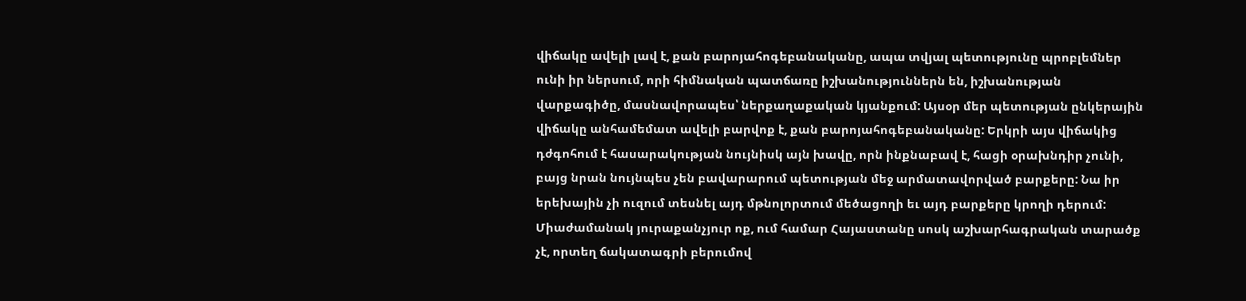վիճակը ավելի լավ է, քան բարոյահոգեբանականը, ապա տվյալ պետությունը պրոբլեմներ ունի իր ներսում, որի հիմնական պատճառը իշխանություններն են, իշխանության վարքագիծը, մասնավորապես՝ ներքաղաքական կյանքում: Այսօր մեր պետության ընկերային վիճակը անհամեմատ ավելի բարվոք է, քան բարոյահոգեբանականը: Երկրի այս վիճակից դժգոհում է հասարակության նույնիսկ այն խավը, որն ինքնաբավ է, հացի օրախնդիր չունի, բայց նրան նույնպես չեն բավարարում պետության մեջ արմատավորված բարքերը: Նա իր երեխային չի ուզում տեսնել այդ մթնոլորտում մեծացողի եւ այդ բարքերը կրողի դերում: Միաժամանակ յուրաքանչյուր ոք, ում համար Հայաստանը սոսկ աշխարհագրական տարածք չէ, որտեղ ճակատագրի բերումով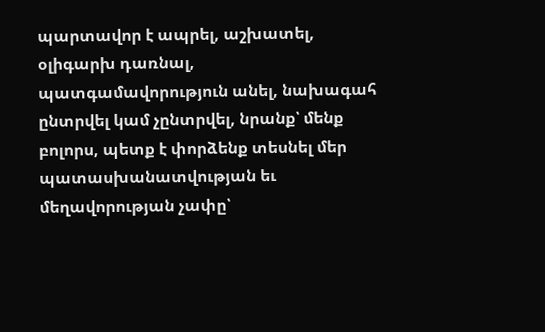պարտավոր է ապրել, աշխատել, օլիգարխ դառնալ, պատգամավորություն անել, նախագահ ընտրվել կամ չընտրվել, նրանք՝ մենք բոլորս, պետք է փորձենք տեսնել մեր պատասխանատվության եւ մեղավորության չափը՝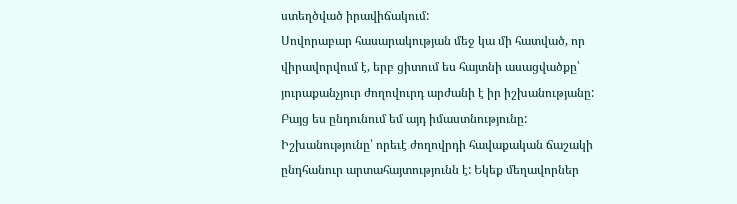ստեղծված իրավիճակում:
Սովորաբար հասարակության մեջ կա մի հատված, որ վիրավորվում է, երբ ցիտում ես հայտնի ասացվածքը՝ յուրաքանչյուր ժողովուրդ արժանի է իր իշխանությանը: Բայց ես ընդունում եմ այդ իմաստնությունը: Իշխանությունը՝ որեւէ ժողովրդի հավաքական ճաշակի ընդհանուր արտահայտությունն է: Եկեք մեղավորներ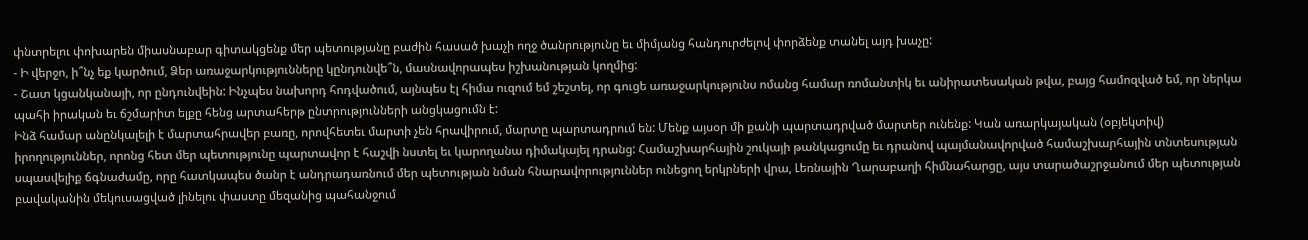փնտրելու փոխարեն միասնաբար գիտակցենք մեր պետությանը բաժին հասած խաչի ողջ ծանրությունը եւ միմյանց հանդուրժելով փորձենք տանել այդ խաչը:
- Ի վերջո, ի՞նչ եք կարծում, Ձեր առաջարկությունները կընդունվե՞ն, մասնավորապես իշխանության կողմից:
- Շատ կցանկանայի, որ ընդունվեին: Ինչպես նախորդ հոդվածում, այնպես էլ հիմա ուզում եմ շեշտել, որ գուցե առաջարկությունս ոմանց համար ռոմանտիկ եւ անիրատեսական թվա, բայց համոզված եմ, որ ներկա պահի իրական եւ ճշմարիտ ելքը հենց արտահերթ ընտրությունների անցկացումն է:
Ինձ համար անընկալելի է մարտահրավեր բառը, որովհետեւ մարտի չեն հրավիրում, մարտը պարտադրում են: Մենք այսօր մի քանի պարտադրված մարտեր ունենք: Կան առարկայական (օբյեկտիվ) իրողություններ, որոնց հետ մեր պետությունը պարտավոր է հաշվի նստել եւ կարողանա դիմակայել դրանց: Համաշխարհային շուկայի թանկացումը եւ դրանով պայմանավորված համաշխարհային տնտեսության սպասվելիք ճգնաժամը, որը հատկապես ծանր է անդրադառնում մեր պետության նման հնարավորություններ ունեցող երկրների վրա, Լեռնային Ղարաբաղի հիմնահարցը, այս տարածաշրջանում մեր պետության բավականին մեկուսացված լինելու փաստը մեզանից պահանջում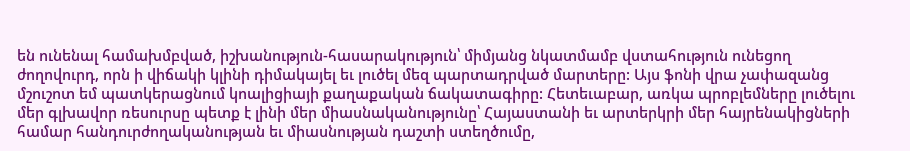են ունենալ համախմբված, իշխանություն-հասարակություն՝ միմյանց նկատմամբ վստահություն ունեցող ժողովուրդ, որն ի վիճակի կլինի դիմակայել եւ լուծել մեզ պարտադրված մարտերը: Այս ֆոնի վրա չափազանց մշուշոտ եմ պատկերացնում կոալիցիայի քաղաքական ճակատագիրը: Հետեւաբար, առկա պրոբլեմները լուծելու մեր գլխավոր ռեսուրսը պետք է լինի մեր միասնականությունը՝ Հայաստանի եւ արտերկրի մեր հայրենակիցների համար հանդուրժողականության եւ միասնության դաշտի ստեղծումը,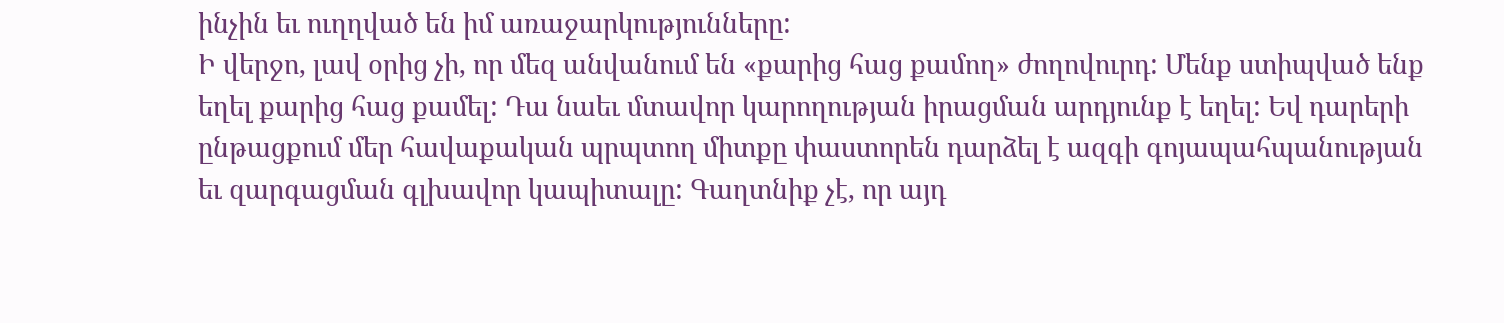ինչին եւ ուղղված են իմ առաջարկությունները:
Ի վերջո, լավ օրից չի, որ մեզ անվանում են «քարից հաց քամող» ժողովուրդ: Մենք ստիպված ենք եղել քարից հաց քամել: Դա նաեւ մտավոր կարողության իրացման արդյունք է եղել: Եվ դարերի ընթացքում մեր հավաքական պրպտող միտքը փաստորեն դարձել է ազգի գոյապահպանության եւ զարգացման գլխավոր կապիտալը: Գաղտնիք չէ, որ այդ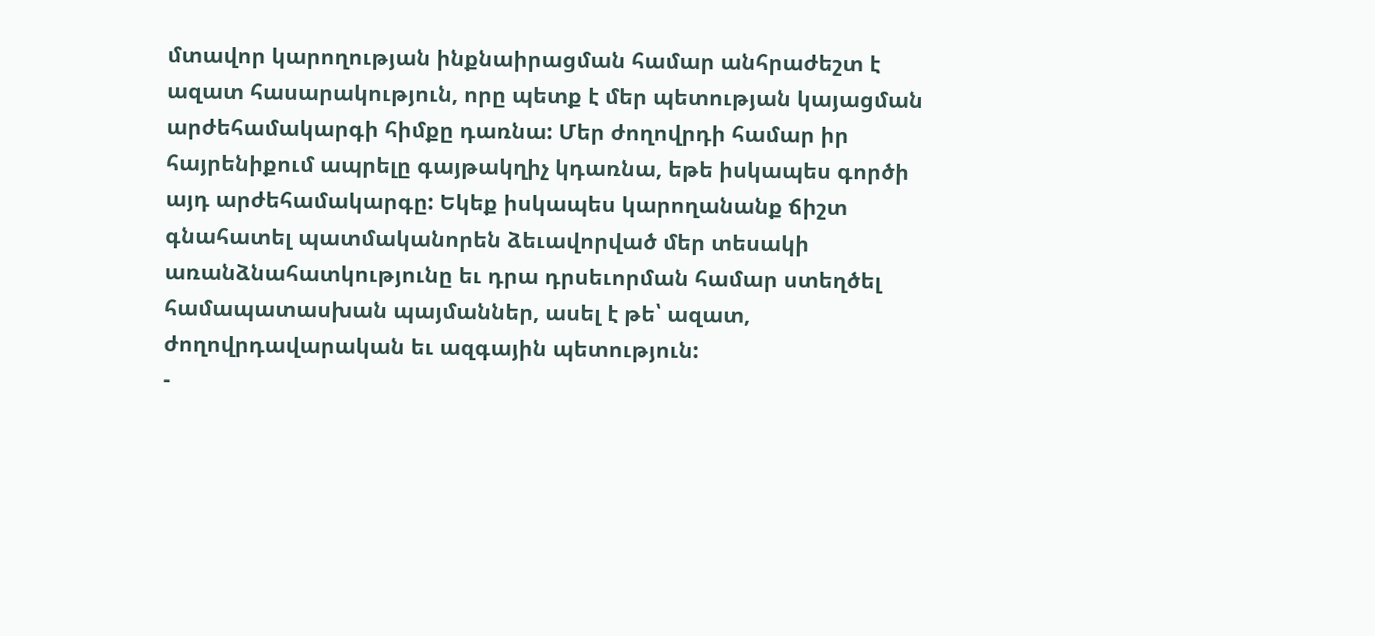մտավոր կարողության ինքնաիրացման համար անհրաժեշտ է ազատ հասարակություն, որը պետք է մեր պետության կայացման արժեհամակարգի հիմքը դառնա: Մեր ժողովրդի համար իր հայրենիքում ապրելը գայթակղիչ կդառնա, եթե իսկապես գործի այդ արժեհամակարգը: Եկեք իսկապես կարողանանք ճիշտ գնահատել պատմականորեն ձեւավորված մեր տեսակի առանձնահատկությունը եւ դրա դրսեւորման համար ստեղծել համապատասխան պայմաններ, ասել է թե՝ ազատ, ժողովրդավարական եւ ազգային պետություն:
-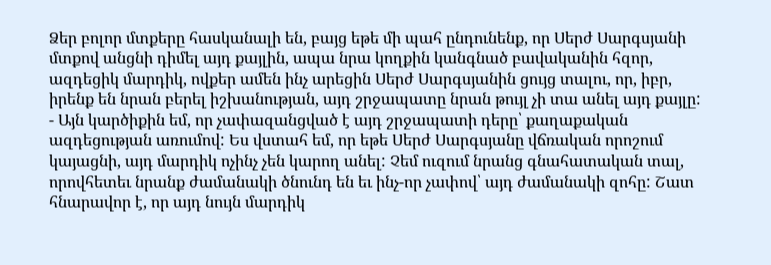Ձեր բոլոր մտքերը հասկանալի են, բայց եթե մի պահ ընդունենք, որ Սերժ Սարգսյանի մտքով անցնի դիմել այդ քայլին, ապա նրա կողքին կանգնած բավականին հզոր, ազդեցիկ մարդիկ, ովքեր ամեն ինչ արեցին Սերժ Սարգսյանին ցույց տալու, որ, իբր, իրենք են նրան բերել իշխանության, այդ շրջապատը նրան թույլ չի տա անել այդ քայլը:
- Այն կարծիքին եմ, որ չափազանցված է այդ շրջապատի դերը՝ քաղաքական ազդեցության առումով: Ես վստահ եմ, որ եթե Սերժ Սարգսյանը վճռական որոշում կայացնի, այդ մարդիկ ոչինչ չեն կարող անել: Չեմ ուզում նրանց գնահատական տալ, որովհետեւ նրանք ժամանակի ծնունդ են եւ ինչ-որ չափով՝ այդ ժամանակի զոհը: Շատ հնարավոր է, որ այդ նույն մարդիկ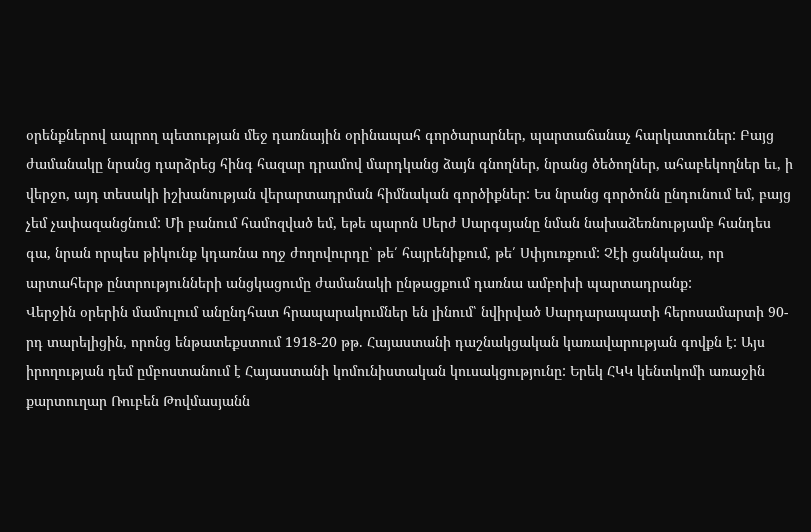օրենքներով ապրող պետության մեջ դառնային օրինապահ գործարարներ, պարտաճանաչ հարկատուներ: Բայց ժամանակը նրանց դարձրեց հինգ հազար դրամով մարդկանց ձայն գնողներ, նրանց ծեծողներ, ահաբեկողներ եւ, ի վերջո, այդ տեսակի իշխանության վերարտադրման հիմնական գործիքներ: Ես նրանց գործոնն ընդունում եմ, բայց չեմ չափազանցնում: Մի բանում համոզված եմ, եթե պարոն Սերժ Սարգսյանը նման նախաձեռնությամբ հանդես գա, նրան որպես թիկունք կդառնա ողջ ժողովուրդը՝ թե՛ հայրենիքում, թե՛ Սփյուռքում: Չէի ցանկանա, որ արտահերթ ընտրությունների անցկացումը ժամանակի ընթացքում դառնա ամբոխի պարտադրանք:
Վերջին օրերին մամուլում անընդհատ հրապարակումներ են լինում՝ նվիրված Սարդարապատի հերոսամարտի 90-րդ տարելիցին, որոնց ենթատեքստում 1918-20 թթ. Հայաստանի դաշնակցական կառավարության գովքն է: Այս իրողության դեմ ըմբոստանում է Հայաստանի կոմունիստական կուսակցությունը: Երեկ ՀԿԿ կենտկոմի առաջին քարտուղար Ռուբեն Թովմասյանն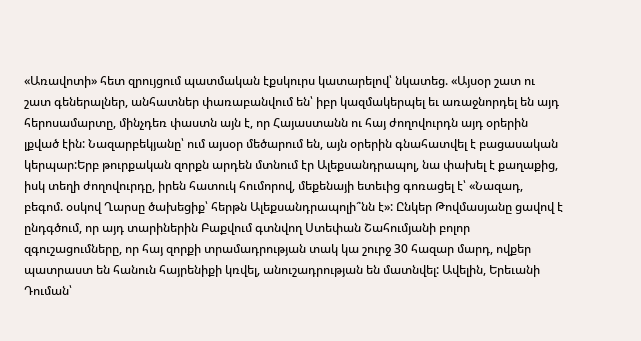«Առավոտի» հետ զրույցում պատմական էքսկուրս կատարելով՝ նկատեց. «Այսօր շատ ու շատ գեներալներ, անհատներ փառաբանվում են՝ իբր կազմակերպել եւ առաջնորդել են այդ հերոսամարտը, մինչդեռ փաստն այն է, որ Հայաստանն ու հայ ժողովուրդն այդ օրերին լքված էին: Նազարբեկյանը՝ ում այսօր մեծարում են, այն օրերին գնահատվել է բացասական կերպար:Երբ թուրքական զորքն արդեն մտնում էր Ալեքսանդրապոլ, նա փախել է քաղաքից, իսկ տեղի ժողովուրդը, իրեն հատուկ հումորով, մեքենայի ետեւից գոռացել է՝ «Նազադ, բեգոմ. օսկով Ղարսը ծախեցիք՝ հերթն Ալեքսանդրապոլի՞նն է»: Ընկեր Թովմասյանը ցավով է ընդգծում, որ այդ տարիներին Բաքվում գտնվող Ստեփան Շահումյանի բոլոր զգուշացումները, որ հայ զորքի տրամադրության տակ կա շուրջ 30 հազար մարդ, ովքեր պատրաստ են հանուն հայրենիքի կռվել, անուշադրության են մատնվել: Ավելին, Երեւանի Դուման՝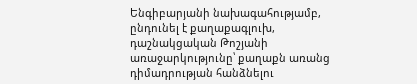Ենգիբարյանի նախագահությամբ, ընդունել է քաղաքագլուխ, դաշնակցական Թոշյանի առաջարկությունը՝ քաղաքն առանց դիմադրության հանձնելու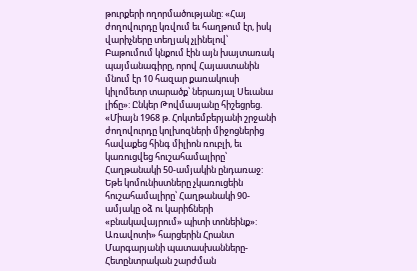թուրքերի ողորմածությանը: «Հայ ժողովուրդը կռվում եւ հաղթում էր, իսկ վարիչները տեղյակ չլինելով՝ Բաթումում կնքում էին այն խայտառակ պայմանագիրը, որով Հայաստանին մնում էր 10 հազար քառակուսի կիլոմետր տարածք՝ ներառյալ Սեւանա լիճը»: Ընկեր Թովմասյանը հիշեցրեց. «Միայն 1968 թ. Հոկտեմբերյանի շրջանի ժողովուրդը կոլխոզների միջոցներից հավաքեց հինգ միլիոն ռուբլի, եւ կառուցվեց հուշահամալիրը՝ Հաղթանակի 50-ամյակին ընդառաջ: Եթե կոմունիստները չկառուցեին հուշահամալիրը՝ Հաղթանակի 90-ամյակը օձ ու կարիճների «բնակավայրում» պիտի տոնեինք»:
Առավոտի» հարցերին Հրանտ Մարգարյանի պատասխանները-
Հետընտրական շարժման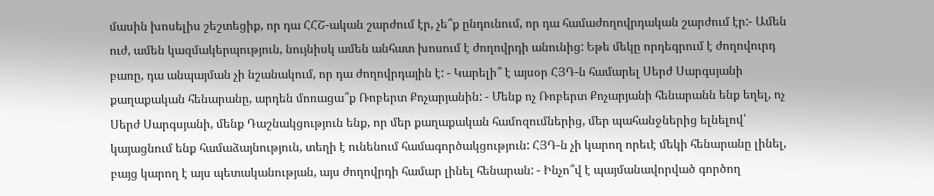մասին խոսելիս շեշտեցիք, որ դա ՀՀՇ-ական շարժում էր, չե՞ք ընդունում, որ դա համաժողովրդական շարժում էր:- Ամեն ուժ, ամեն կազմակերպություն, նույնիսկ ամեն անհատ խոսում է ժողովրդի անունից: Եթե մեկը որդեգրում է ժողովուրդ բառը, դա անպայման չի նշանակում, որ դա ժողովրդային է: - Կարելի՞ է այսօր ՀՅԴ-ն համարել Սերժ Սարգսյանի քաղաքական հենարանը, արդեն մոռացա՞ք Ռոբերտ Քոչարյանին: - Մենք ոչ Ռոբերտ Քոչարյանի հենարանն ենք եղել, ոչ Սերժ Սարգսյանի, մենք Դաշնակցություն ենք, որ մեր քաղաքական համոզումներից, մեր պահանջներից ելնելով՝ կայացնում ենք համաձայնություն, տեղի է ունենում համագործակցություն: ՀՅԴ-ն չի կարող որեւէ մեկի հենարանը լինել, բայց կարող է այս պետականության, այս ժողովրդի համար լինել հենարան: - Ինչո՞վ է պայմանավորված գործող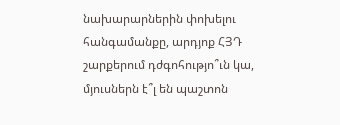նախարարներին փոխելու հանգամանքը, արդյոք ՀՅԴ շարքերում դժգոհությո՞ւն կա, մյուսներն է՞լ են պաշտոն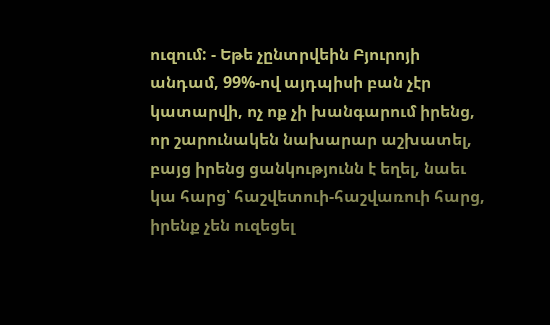ուզում: - Եթե չընտրվեին Բյուրոյի անդամ, 99%-ով այդպիսի բան չէր կատարվի, ոչ ոք չի խանգարում իրենց, որ շարունակեն նախարար աշխատել, բայց իրենց ցանկությունն է եղել, նաեւ կա հարց՝ հաշվետուի-հաշվառուի հարց, իրենք չեն ուզեցել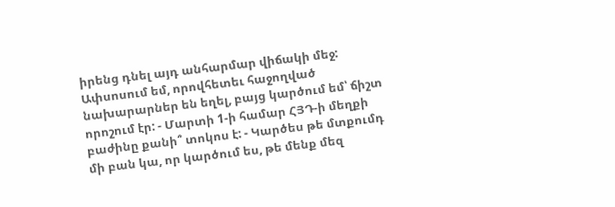իրենց դնել այդ անհարմար վիճակի մեջ: Ափսոսում եմ, որովհետեւ հաջողված նախարարներ են եղել, բայց կարծում եմ՝ ճիշտ որոշում էր: - Մարտի 1-ի համար ՀՅԴ-ի մեղքի բաժինը քանի՞ տոկոս է: - Կարծես թե մտքումդ մի բան կա, որ կարծում ես, թե մենք մեզ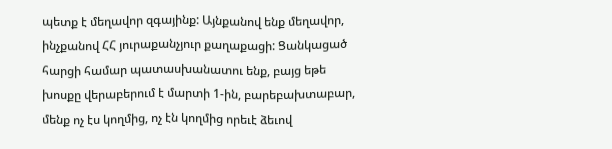պետք է մեղավոր զգայինք: Այնքանով ենք մեղավոր, ինչքանով ՀՀ յուրաքանչյուր քաղաքացի: Ցանկացած հարցի համար պատասխանատու ենք, բայց եթե խոսքը վերաբերում է մարտի 1-ին, բարեբախտաբար, մենք ոչ էս կողմից, ոչ էն կողմից որեւէ ձեւով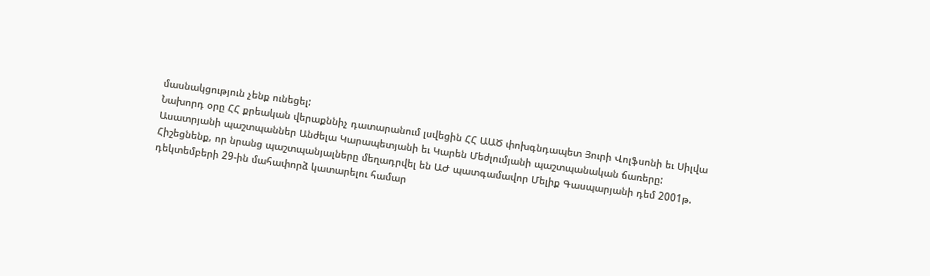մասնակցություն չենք ունեցել:
Նախորդ օրը ՀՀ քրեական վերաքննիչ դատարանում լսվեցին ՀՀ ԱԱԾ փոխգնդապետ Յուրի Վոլֆսոնի եւ Սիլվա Ասատրյանի պաշտպաններ Անժելա Կարապետյանի եւ Կարեն Մեժլումյանի պաշտպանական ճառերը: Հիշեցնենք, որ նրանց պաշտպանյալները մեղադրվել են ԱԺ պատգամավոր Մելիք Գասպարյանի դեմ 2001թ. դեկտեմբերի 29-ին մահափորձ կատարելու համար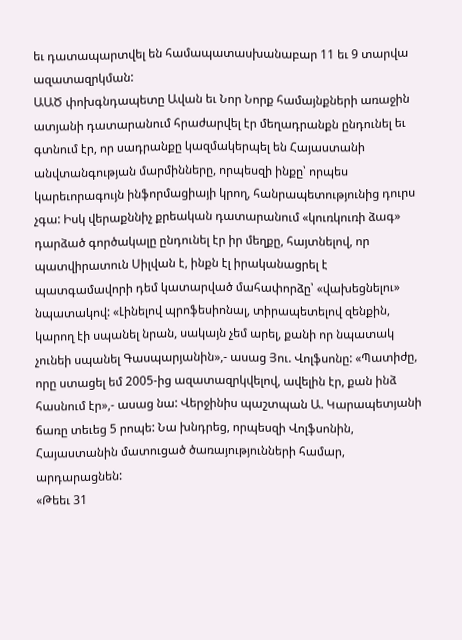եւ դատապարտվել են համապատասխանաբար 11 եւ 9 տարվա ազատազրկման:
ԱԱԾ փոխգնդապետը Ավան եւ Նոր Նորք համայնքների առաջին ատյանի դատարանում հրաժարվել էր մեղադրանքն ընդունել եւ գտնում էր, որ սադրանքը կազմակերպել են Հայաստանի անվտանգության մարմինները, որպեսզի ինքը՝ որպես կարեւորագույն ինֆորմացիայի կրող, հանրապետությունից դուրս չգա: Իսկ վերաքննիչ քրեական դատարանում «կուռկուռի ձագ» դարձած գործակալը ընդունել էր իր մեղքը, հայտնելով, որ պատվիրատուն Սիլվան է, ինքն էլ իրականացրել է պատգամավորի դեմ կատարված մահափորձը՝ «վախեցնելու» նպատակով: «Լինելով պրոֆեսիոնալ, տիրապետելով զենքին, կարող էի սպանել նրան, սակայն չեմ արել, քանի որ նպատակ չունեի սպանել Գասպարյանին»,- ասաց Յու. Վոլֆսոնը: «Պատիժը, որը ստացել եմ 2005-ից ազատազրկվելով, ավելին էր, քան ինձ հասնում էր»,- ասաց նա: Վերջինիս պաշտպան Ա. Կարապետյանի ճառը տեւեց 5 րոպե: Նա խնդրեց, որպեսզի Վոլֆսոնին, Հայաստանին մատուցած ծառայությունների համար, արդարացնեն:
«Թեեւ 31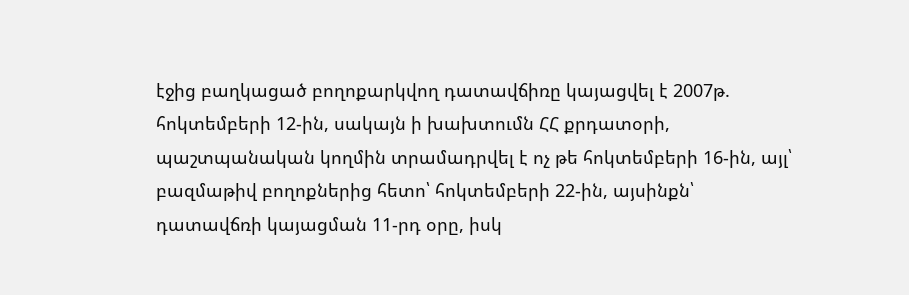էջից բաղկացած բողոքարկվող դատավճիռը կայացվել է 2007թ. հոկտեմբերի 12-ին, սակայն ի խախտումն ՀՀ քրդատօրի, պաշտպանական կողմին տրամադրվել է ոչ թե հոկտեմբերի 16-ին, այլ՝ բազմաթիվ բողոքներից հետո՝ հոկտեմբերի 22-ին, այսինքն՝ դատավճռի կայացման 11-րդ օրը, իսկ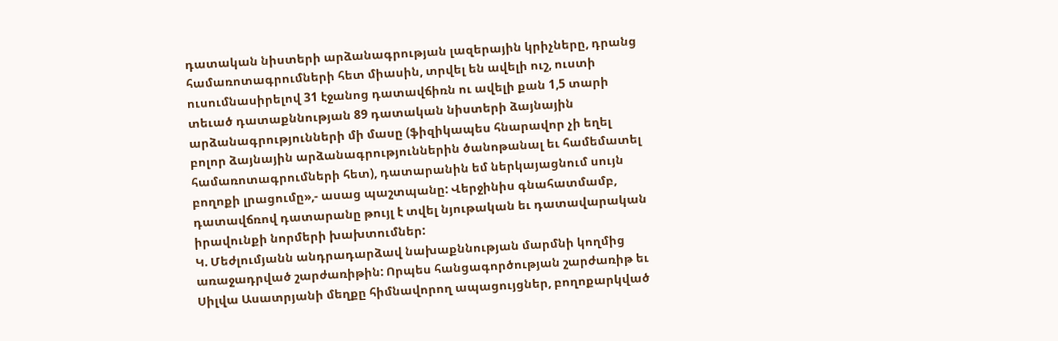դատական նիստերի արձանագրության լազերային կրիչները, դրանց համառոտագրումների հետ միասին, տրվել են ավելի ուշ, ուստի ուսումնասիրելով 31 էջանոց դատավճիռն ու ավելի քան 1,5 տարի տեւած դատաքննության 89 դատական նիստերի ձայնային արձանագրությունների մի մասը (ֆիզիկապես հնարավոր չի եղել բոլոր ձայնային արձանագրություններին ծանոթանալ եւ համեմատել համառոտագրումների հետ), դատարանին եմ ներկայացնում սույն բողոքի լրացումը»,- ասաց պաշտպանը: Վերջինիս գնահատմամբ, դատավճռով դատարանը թույլ է տվել նյութական եւ դատավարական իրավունքի նորմերի խախտումներ:
Կ. Մեժլումյանն անդրադարձավ նախաքննության մարմնի կողմից առաջադրված շարժառիթին: Որպես հանցագործության շարժառիթ եւ Սիլվա Ասատրյանի մեղքը հիմնավորող ապացույցներ, բողոքարկված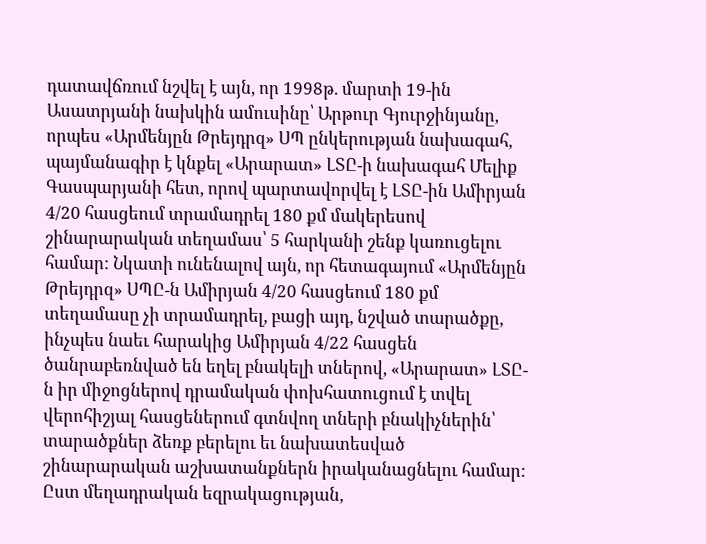դատավճռում նշվել է այն, որ 1998թ. մարտի 19-ին Ասատրյանի նախկին ամուսինը՝ Արթուր Գյուրջինյանը, որպես «Արմենյըն Թրեյդրզ» ՍՊ ընկերության նախագահ, պայմանագիր է կնքել «Արարատ» ԼՏԸ-ի նախագահ Մելիք Գասպարյանի հետ, որով պարտավորվել է ԼՏԸ-ին Ամիրյան 4/20 հասցեում տրամադրել 180 քմ մակերեսով շինարարական տեղամաս՝ 5 հարկանի շենք կառուցելու համար: Նկատի ունենալով այն, որ հետագայում «Արմենյըն Թրեյդրզ» ՍՊԸ-ն Ամիրյան 4/20 հասցեում 180 քմ տեղամասը չի տրամադրել, բացի այդ, նշված տարածքը, ինչպես նաեւ հարակից Ամիրյան 4/22 հասցեն ծանրաբեռնված են եղել բնակելի տներով, «Արարատ» ԼՏԸ-ն իր միջոցներով դրամական փոխհատուցում է տվել վերոհիշյալ հասցեներում գտնվող տների բնակիչներին՝ տարածքներ ձեռք բերելու եւ նախատեսված շինարարական աշխատանքներն իրականացնելու համար:
Ըստ մեղադրական եզրակացության,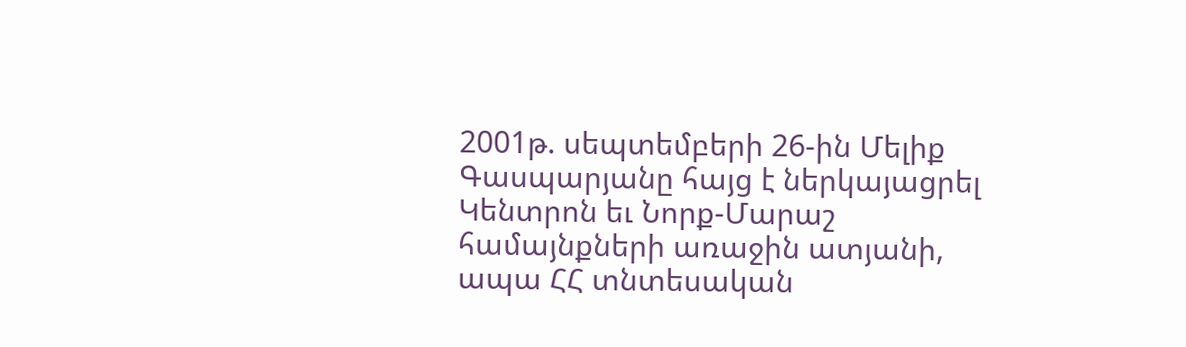2001թ. սեպտեմբերի 26-ին Մելիք Գասպարյանը հայց է ներկայացրել Կենտրոն եւ Նորք-Մարաշ համայնքների առաջին ատյանի, ապա ՀՀ տնտեսական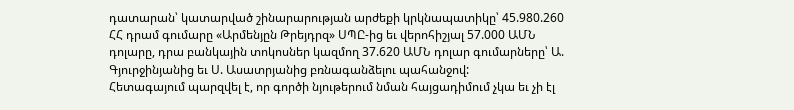դատարան՝ կատարված շինարարության արժեքի կրկնապատիկը՝ 45.980.260 ՀՀ դրամ գումարը «Արմենյըն Թրեյդրզ» ՍՊԸ-ից եւ վերոհիշյալ 57.000 ԱՄՆ դոլարը, դրա բանկային տոկոսներ կազմող 37.620 ԱՄՆ դոլար գումարները՝ Ա. Գյուրջինյանից եւ Ս. Ասատրյանից բռնագանձելու պահանջով:
Հետագայում պարզվել է, որ գործի նյութերում նման հայցադիմում չկա եւ չի էլ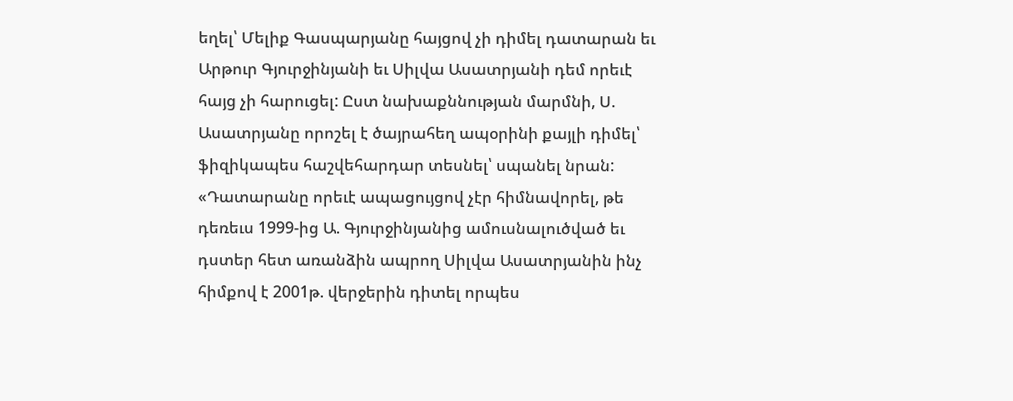եղել՝ Մելիք Գասպարյանը հայցով չի դիմել դատարան եւ Արթուր Գյուրջինյանի եւ Սիլվա Ասատրյանի դեմ որեւէ հայց չի հարուցել: Ըստ նախաքննության մարմնի, Ս. Ասատրյանը որոշել է ծայրահեղ ապօրինի քայլի դիմել՝ ֆիզիկապես հաշվեհարդար տեսնել՝ սպանել նրան:
«Դատարանը որեւէ ապացույցով չէր հիմնավորել, թե դեռեւս 1999-ից Ա. Գյուրջինյանից ամուսնալուծված եւ դստեր հետ առանձին ապրող Սիլվա Ասատրյանին ինչ հիմքով է 2001թ. վերջերին դիտել որպես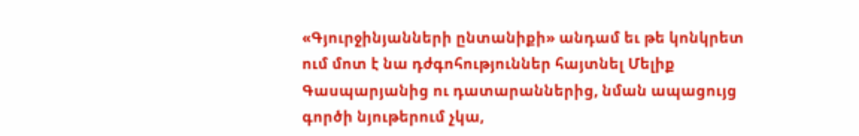«Գյուրջինյանների ընտանիքի» անդամ եւ թե կոնկրետ ում մոտ է նա դժգոհություններ հայտնել Մելիք Գասպարյանից ու դատարաններից, նման ապացույց գործի նյութերում չկա,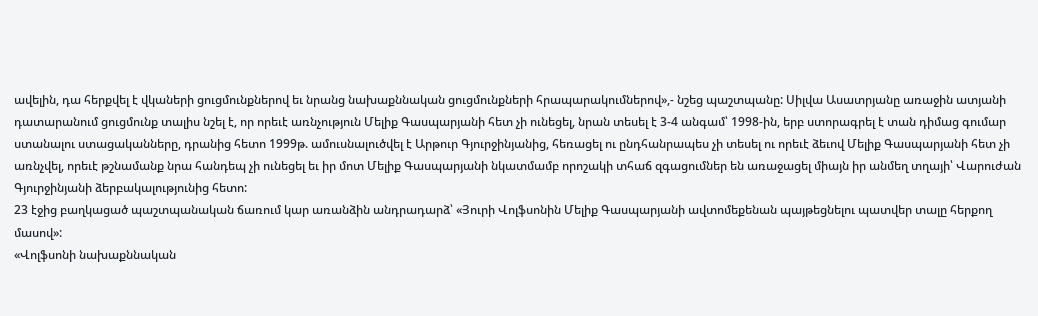ավելին, դա հերքվել է վկաների ցուցմունքներով եւ նրանց նախաքննական ցուցմունքների հրապարակումներով»,- նշեց պաշտպանը: Սիլվա Ասատրյանը առաջին ատյանի դատարանում ցուցմունք տալիս նշել է, որ որեւէ առնչություն Մելիք Գասպարյանի հետ չի ունեցել, նրան տեսել է 3-4 անգամ՝ 1998-ին, երբ ստորագրել է տան դիմաց գումար ստանալու ստացականները, դրանից հետո 1999թ. ամուսնալուծվել է Արթուր Գյուրջինյանից, հեռացել ու ընդհանրապես չի տեսել ու որեւէ ձեւով Մելիք Գասպարյանի հետ չի առնչվել, որեւէ թշնամանք նրա հանդեպ չի ունեցել եւ իր մոտ Մելիք Գասպարյանի նկատմամբ որոշակի տհաճ զգացումներ են առաջացել միայն իր անմեղ տղայի՝ Վարուժան Գյուրջինյանի ձերբակալությունից հետո:
23 էջից բաղկացած պաշտպանական ճառում կար առանձին անդրադարձ՝ «Յուրի Վոլֆսոնին Մելիք Գասպարյանի ավտոմեքենան պայթեցնելու պատվեր տալը հերքող մասով»:
«Վոլֆսոնի նախաքննական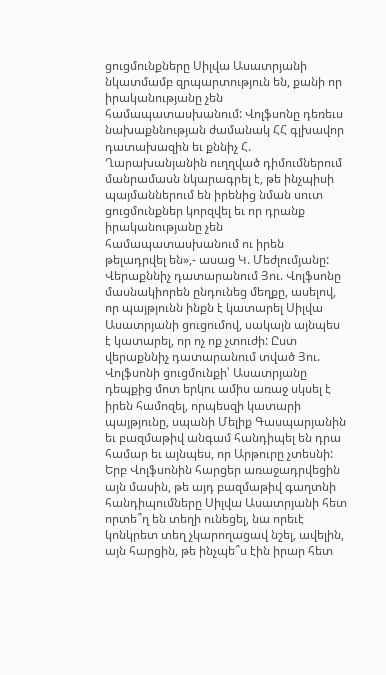ցուցմունքները Սիլվա Ասատրյանի նկատմամբ զրպարտություն են, քանի որ իրականությանը չեն համապատասխանում: Վոլֆսոնը դեռեւս նախաքննության ժամանակ ՀՀ գլխավոր դատախազին եւ քննիչ Հ. Ղարախանյանին ուղղված դիմումներում մանրամասն նկարագրել է, թե ինչպիսի պայմաններում են իրենից նման սուտ ցուցմունքներ կորզվել եւ որ դրանք իրականությանը չեն համապատասխանում ու իրեն թելադրվել են»,- ասաց Կ. Մեժլումյանը:
Վերաքննիչ դատարանում Յու. Վոլֆսոնը մասնակիորեն ընդունեց մեղքը, ասելով, որ պայթյունն ինքն է կատարել Սիլվա Ասատրյանի ցուցումով, սակայն այնպես է կատարել, որ ոչ ոք չտուժի: Ըստ վերաքննիչ դատարանում տված Յու. Վոլֆսոնի ցուցմունքի՝ Ասատրյանը դեպքից մոտ երկու ամիս առաջ սկսել է իրեն համոզել, որպեսզի կատարի պայթյունը, սպանի Մելիք Գասպարյանին եւ բազմաթիվ անգամ հանդիպել են դրա համար եւ այնպես, որ Արթուրը չտեսնի: Երբ Վոլֆսոնին հարցեր առաջադրվեցին այն մասին, թե այդ բազմաթիվ գաղտնի հանդիպումները Սիլվա Ասատրյանի հետ որտե՞ղ են տեղի ունեցել, նա որեւէ կոնկրետ տեղ չկարողացավ նշել, ավելին, այն հարցին, թե ինչպե՞ս էին իրար հետ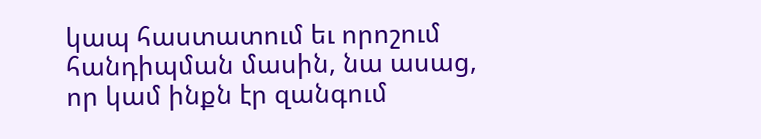կապ հաստատում եւ որոշում հանդիպման մասին, նա ասաց, որ կամ ինքն էր զանգում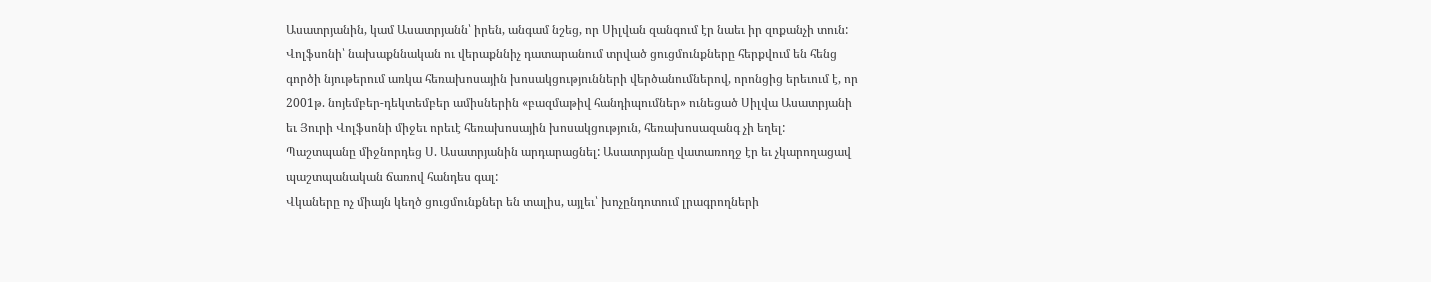Ասատրյանին, կամ Ասատրյանն՝ իրեն, անգամ նշեց, որ Սիլվան զանգում էր նաեւ իր զոքանչի տուն:
Վոլֆսոնի՝ նախաքննական ու վերաքննիչ դատարանում տրված ցուցմունքները հերքվում են հենց գործի նյութերում առկա հեռախոսային խոսակցությունների վերծանումներով, որոնցից երեւում է, որ 2001թ. նոյեմբեր-դեկտեմբեր ամիսներին «բազմաթիվ հանդիպումներ» ունեցած Սիլվա Ասատրյանի եւ Յուրի Վոլֆսոնի միջեւ որեւէ հեռախոսային խոսակցություն, հեռախոսազանգ չի եղել:
Պաշտպանը միջնորդեց Ս. Ասատրյանին արդարացնել: Ասատրյանը վատառողջ էր եւ չկարողացավ պաշտպանական ճառով հանդես գալ:
Վկաները ոչ միայն կեղծ ցուցմունքներ են տալիս, այլեւ՝ խոչընդոտում լրագրողների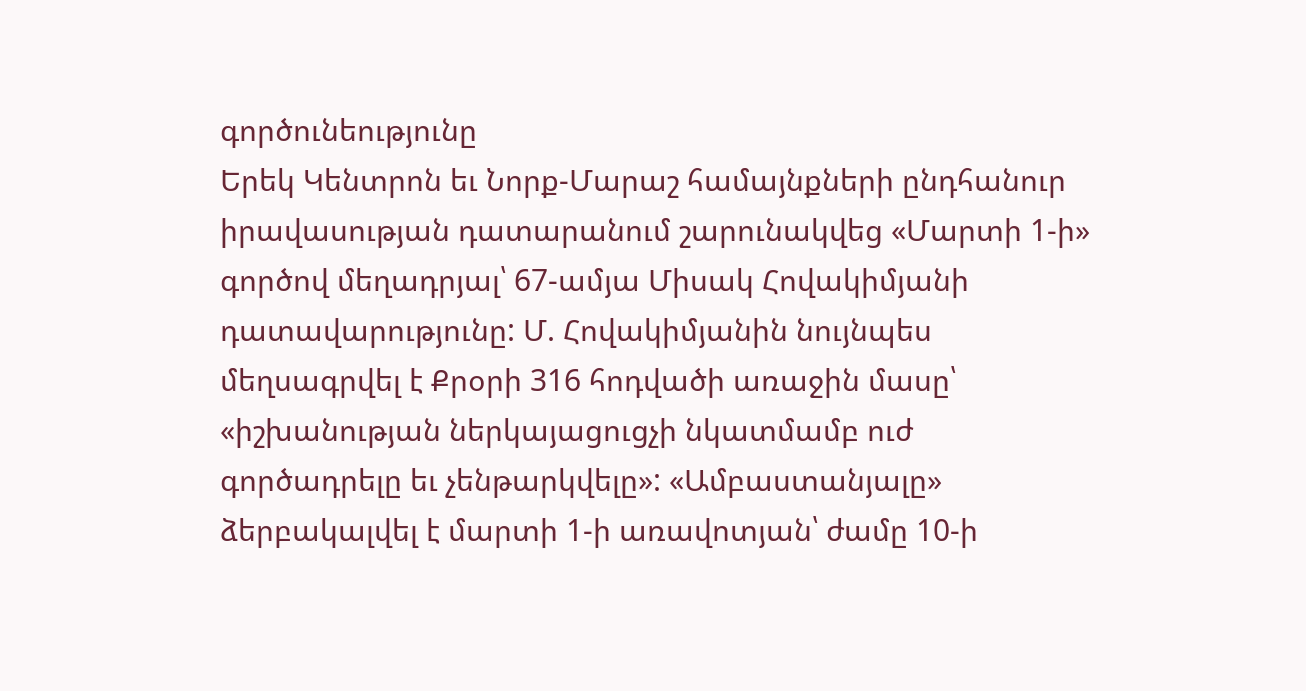գործունեությունը
Երեկ Կենտրոն եւ Նորք-Մարաշ համայնքների ընդհանուր իրավասության դատարանում շարունակվեց «Մարտի 1-ի» գործով մեղադրյալ՝ 67-ամյա Միսակ Հովակիմյանի դատավարությունը: Մ. Հովակիմյանին նույնպես մեղսագրվել է Քրօրի 316 հոդվածի առաջին մասը՝ «իշխանության ներկայացուցչի նկատմամբ ուժ գործադրելը եւ չենթարկվելը»: «Ամբաստանյալը» ձերբակալվել է մարտի 1-ի առավոտյան՝ ժամը 10-ի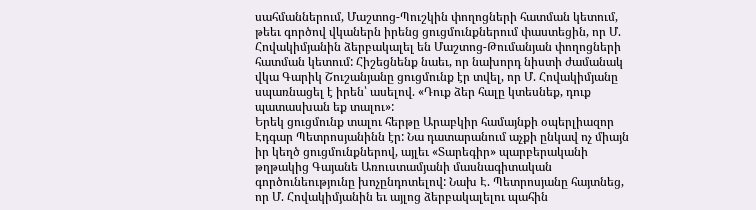սահմաններում, Մաշտոց-Պուշկին փողոցների հատման կետում, թեեւ գործով վկաներն իրենց ցուցմունքներում փաստեցին, որ Մ. Հովակիմյանին ձերբակալել են Մաշտոց-Թումանյան փողոցների հատման կետում: Հիշեցնենք նաեւ, որ նախորդ նիստի ժամանակ վկա Գարիկ Շուշանյանը ցուցմունք էր տվել, որ Մ. Հովակիմյանը սպառնացել է իրեն՝ ասելով. «Դուք ձեր հալը կտեսնեք, դուք պատասխան եք տալու»:
Երեկ ցուցմունք տալու հերթը Արաբկիր համայնքի օպերլիազոր Էդգար Պետրոսյանինն էր: Նա դատարանում աչքի ընկավ ոչ միայն իր կեղծ ցուցմունքներով, այլեւ «Տարեգիր» պարբերականի թղթակից Գայանե Առուստամյանի մասնագիտական գործունեությունը խոչընդոտելով: Նախ Է. Պետրոսյանը հայտնեց, որ Մ. Հովակիմյանին եւ այլոց ձերբակալելու պահին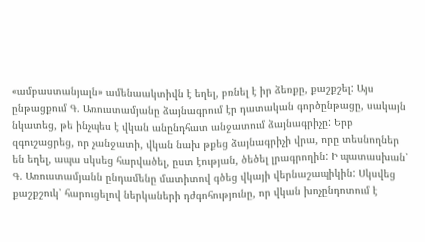«ամբաստանյալն» ամենաակտիվն է եղել, բռնել է իր ձեռքը, քաշքշել: Այս ընթացքում Գ. Առուստամյանը ձայնագրում էր դատական գործընթացը, սակայն նկատեց, թե ինչպես է վկան անընդհատ անջատում ձայնագրիչը: Երբ զգուշացրեց, որ չանջատի, վկան նախ թքեց ձայնագրիչի վրա, որը տեսնողներ են եղել, ապա սկսեց հարվածել, ըստ էության, ծեծել լրագրողին: Ի պատասխան՝ Գ. Առուստամյանն ընդամենը մատիտով գծեց վկայի վերնաշապիկին: Սկսվեց քաշքշուկ՝ հարուցելով ներկաների դժգոհությունը, որ վկան խոչընդոտում է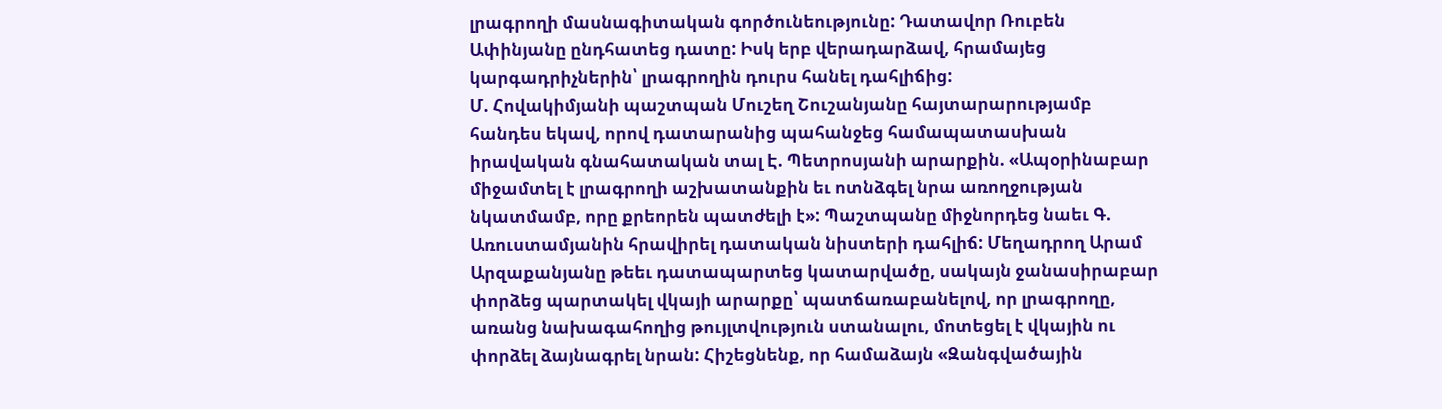լրագրողի մասնագիտական գործունեությունը: Դատավոր Ռուբեն Ափինյանը ընդհատեց դատը: Իսկ երբ վերադարձավ, հրամայեց կարգադրիչներին՝ լրագրողին դուրս հանել դահլիճից:
Մ. Հովակիմյանի պաշտպան Մուշեղ Շուշանյանը հայտարարությամբ հանդես եկավ, որով դատարանից պահանջեց համապատասխան իրավական գնահատական տալ Է. Պետրոսյանի արարքին. «Ապօրինաբար միջամտել է լրագրողի աշխատանքին եւ ոտնձգել նրա առողջության նկատմամբ, որը քրեորեն պատժելի է»: Պաշտպանը միջնորդեց նաեւ Գ. Առուստամյանին հրավիրել դատական նիստերի դահլիճ: Մեղադրող Արամ Արզաքանյանը թեեւ դատապարտեց կատարվածը, սակայն ջանասիրաբար փորձեց պարտակել վկայի արարքը՝ պատճառաբանելով, որ լրագրողը, առանց նախագահողից թույլտվություն ստանալու, մոտեցել է վկային ու փորձել ձայնագրել նրան: Հիշեցնենք, որ համաձայն «Զանգվածային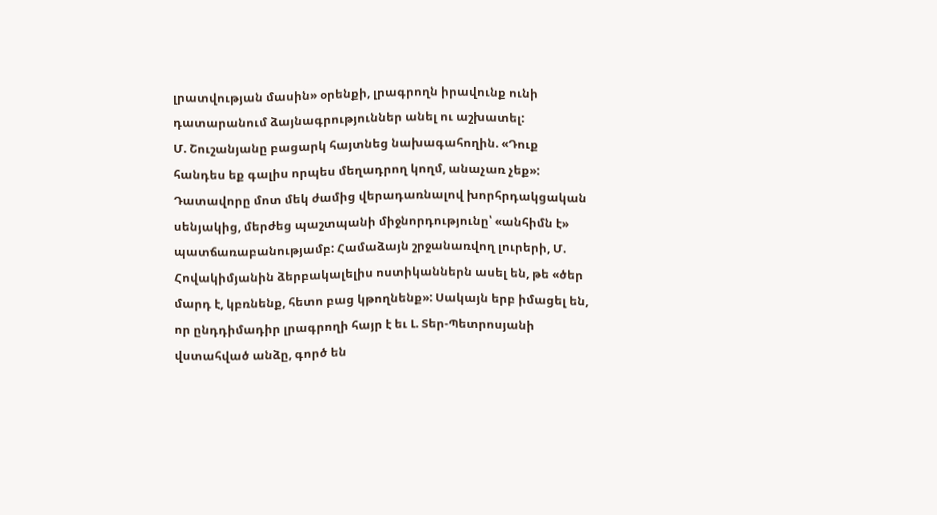լրատվության մասին» օրենքի, լրագրողն իրավունք ունի դատարանում ձայնագրություններ անել ու աշխատել:
Մ. Շուշանյանը բացարկ հայտնեց նախագահողին. «Դուք հանդես եք գալիս որպես մեղադրող կողմ, անաչառ չեք»: Դատավորը մոտ մեկ ժամից վերադառնալով խորհրդակցական սենյակից, մերժեց պաշտպանի միջնորդությունը՝ «անհիմն է» պատճառաբանությամբ: Համաձայն շրջանառվող լուրերի, Մ. Հովակիմյանին ձերբակալելիս ոստիկաններն ասել են, թե «ծեր մարդ է, կբռնենք, հետո բաց կթողնենք»: Սակայն երբ իմացել են, որ ընդդիմադիր լրագրողի հայր է եւ Լ. Տեր-Պետրոսյանի վստահված անձը, գործ են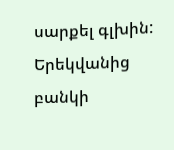սարքել գլխին:
Երեկվանից բանկի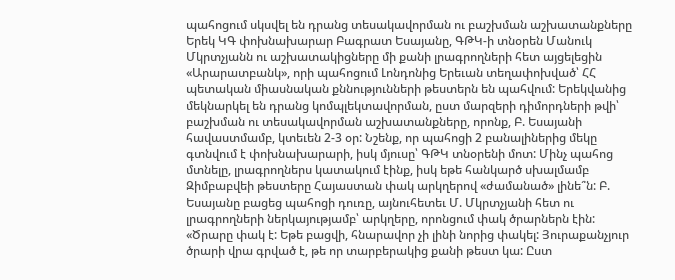պահոցում սկսվել են դրանց տեսակավորման ու բաշխման աշխատանքները
Երեկ ԿԳ փոխնախարար Բագրատ Եսայանը, ԳԹԿ-ի տնօրեն Մանուկ Մկրտչյանն ու աշխատակիցները մի քանի լրագրողների հետ այցելեցին «Արարատբանկ», որի պահոցում Լոնդոնից Երեւան տեղափոխված՝ ՀՀ պետական միասնական քննությունների թեստերն են պահվում: Երեկվանից մեկնարկել են դրանց կոմպլեկտավորման, ըստ մարզերի դիմորդների թվի՝ բաշխման ու տեսակավորման աշխատանքները, որոնք, Բ. Եսայանի հավաստմամբ, կտեւեն 2-3 օր: Նշենք, որ պահոցի 2 բանալիներից մեկը գտնվում է փոխնախարարի, իսկ մյուսը՝ ԳԹԿ տնօրենի մոտ: Մինչ պահոց մտնելը, լրագրողներս կատակում էինք, իսկ եթե հանկարծ սխալմամբ Զիմբաբվեի թեստերը Հայաստան փակ արկղերով «ժամանած» լինե՞ն: Բ. Եսայանը բացեց պահոցի դուռը, այնուհետեւ Մ. Մկրտչյանի հետ ու լրագրողների ներկայությամբ՝ արկղերը, որոնցում փակ ծրարներն էին:
«Ծրարը փակ է: Եթե բացվի, հնարավոր չի լինի նորից փակել: Յուրաքանչյուր ծրարի վրա գրված է, թե որ տարբերակից քանի թեստ կա: Ըստ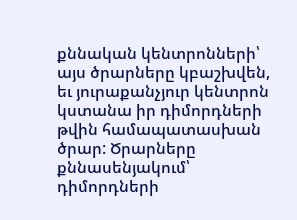քննական կենտրոնների՝ այս ծրարները կբաշխվեն, եւ յուրաքանչյուր կենտրոն կստանա իր դիմորդների թվին համապատասխան ծրար: Ծրարները քննասենյակում՝ դիմորդների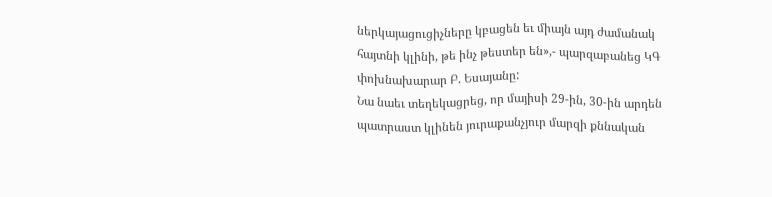ներկայացուցիչները կբացեն եւ միայն այդ ժամանակ հայտնի կլինի, թե ինչ թեստեր են»,- պարզաբանեց ԿԳ փոխնախարար Բ. Եսայանը:
Նա նաեւ տեղեկացրեց, որ մայիսի 29-ին, 30-ին արդեն պատրաստ կլինեն յուրաքանչյուր մարզի քննական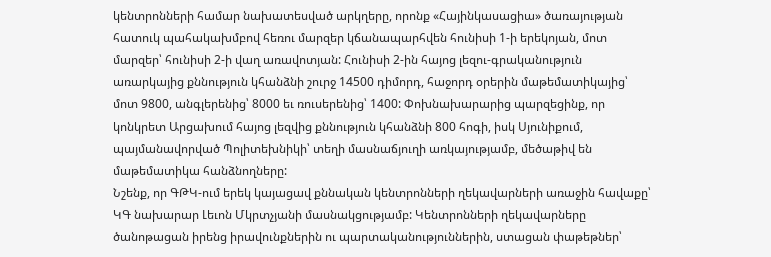կենտրոնների համար նախատեսված արկղերը, որոնք «Հայինկասացիա» ծառայության հատուկ պահակախմբով հեռու մարզեր կճանապարհվեն հունիսի 1-ի երեկոյան, մոտ մարզեր՝ հունիսի 2-ի վաղ առավոտյան: Հունիսի 2-ին հայոց լեզու-գրականություն առարկայից քննություն կհանձնի շուրջ 14500 դիմորդ, հաջորդ օրերին մաթեմատիկայից՝ մոտ 9800, անգլերենից՝ 8000 եւ ռուսերենից՝ 1400: Փոխնախարարից պարզեցինք, որ կոնկրետ Արցախում հայոց լեզվից քննություն կհանձնի 800 հոգի, իսկ Սյունիքում, պայմանավորված Պոլիտեխնիկի՝ տեղի մասնաճյուղի առկայությամբ, մեծաթիվ են մաթեմատիկա հանձնողները:
Նշենք, որ ԳԹԿ-ում երեկ կայացավ քննական կենտրոնների ղեկավարների առաջին հավաքը՝ ԿԳ նախարար Լեւոն Մկրտչյանի մասնակցությամբ: Կենտրոնների ղեկավարները ծանոթացան իրենց իրավունքներին ու պարտականություններին, ստացան փաթեթներ՝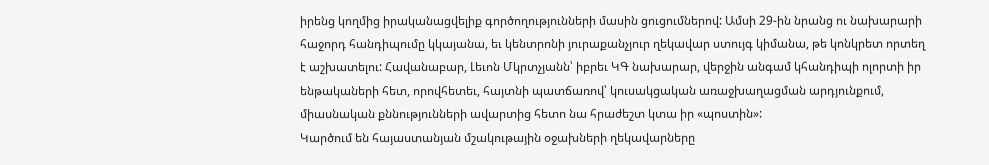իրենց կողմից իրականացվելիք գործողությունների մասին ցուցումներով: Ամսի 29-ին նրանց ու նախարարի հաջորդ հանդիպումը կկայանա, եւ կենտրոնի յուրաքանչյուր ղեկավար ստույգ կիմանա, թե կոնկրետ որտեղ է աշխատելու: Հավանաբար, Լեւոն Մկրտչյանն՝ իբրեւ ԿԳ նախարար, վերջին անգամ կհանդիպի ոլորտի իր ենթակաների հետ, որովհետեւ, հայտնի պատճառով՝ կուսակցական առաջխաղացման արդյունքում, միասնական քննությունների ավարտից հետո նա հրաժեշտ կտա իր «պոստին»:
Կարծում են հայաստանյան մշակութային օջախների ղեկավարները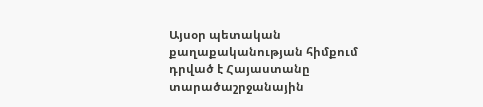Այսօր պետական քաղաքականության հիմքում դրված է Հայաստանը տարածաշրջանային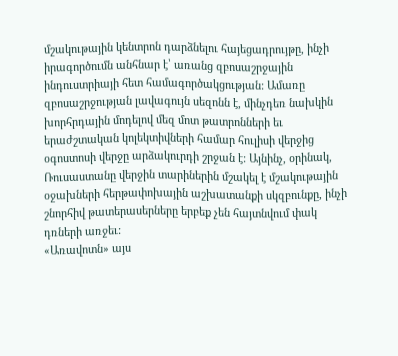մշակութային կենտրոն դարձնելու հայեցադրույթը, ինչի իրագործումն անհնար է՝ առանց զբոսաշրջային ինդուստրիայի հետ համագործակցության: Ամառը զբոսաշրջության լավագույն սեզոնն է, մինչդեռ նախկին խորհրդային մոդելով մեզ մոտ թատրոնների եւ երաժշտական կոլեկտիվների համար հուլիսի վերջից օգոստոսի վերջը արձակուրդի շրջան է: Այնինչ, օրինակ, Ռուսաստանը վերջին տարիներին մշակել է մշակութային օջախների հերթափոխային աշխատանքի սկզբունքը, ինչի շնորհիվ թատերասերները երբեք չեն հայտնվում փակ դռների առջեւ:
«Առավոտն» այս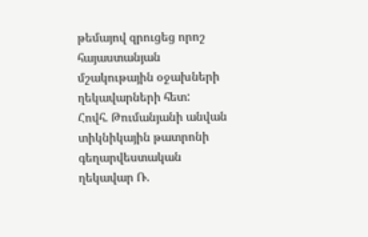թեմայով զրուցեց որոշ հայաստանյան մշակութային օջախների ղեկավարների հետ:
Հովհ. Թումանյանի անվան տիկնիկային թատրոնի գեղարվեստական ղեկավար Ռ.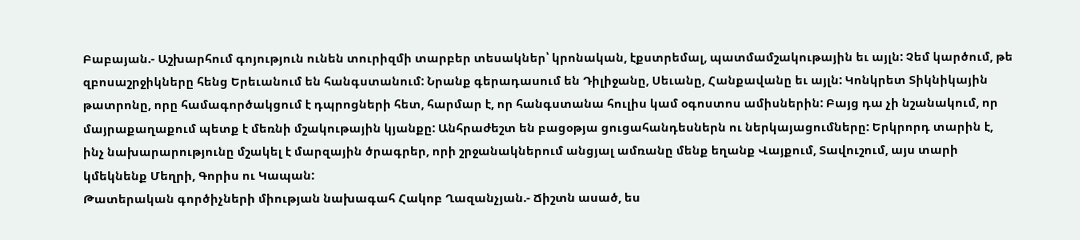Բաբայան.- Աշխարհում գոյություն ունեն տուրիզմի տարբեր տեսակներ՝ կրոնական, էքստրեմալ, պատմամշակութային եւ այլն: Չեմ կարծում, թե զբոսաշրջիկները հենց Երեւանում են հանգստանում: Նրանք գերադասում են Դիլիջանը, Սեւանը, Հանքավանը եւ այլն: Կոնկրետ Տիկնիկային թատրոնը, որը համագործակցում է դպրոցների հետ, հարմար է, որ հանգստանա հուլիս կամ օգոստոս ամիսներին: Բայց դա չի նշանակում, որ մայրաքաղաքում պետք է մեռնի մշակութային կյանքը: Անհրաժեշտ են բացօթյա ցուցահանդեսներն ու ներկայացումները: Երկրորդ տարին է, ինչ նախարարությունը մշակել է մարզային ծրագրեր, որի շրջանակներում անցյալ ամռանը մենք եղանք Վայքում, Տավուշում, այս տարի կմեկնենք Մեղրի, Գորիս ու Կապան:
Թատերական գործիչների միության նախագահ Հակոբ Ղազանչյան.- Ճիշտն ասած, ես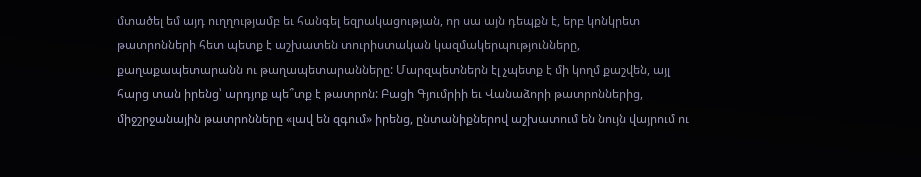մտածել եմ այդ ուղղությամբ եւ հանգել եզրակացության, որ սա այն դեպքն է, երբ կոնկրետ թատրոնների հետ պետք է աշխատեն տուրիստական կազմակերպությունները, քաղաքապետարանն ու թաղապետարանները: Մարզպետներն էլ չպետք է մի կողմ քաշվեն, այլ հարց տան իրենց՝ արդյոք պե՞տք է թատրոն: Բացի Գյումրիի եւ Վանաձորի թատրոններից, միջշրջանային թատրոնները «լավ են զգում» իրենց, ընտանիքներով աշխատում են նույն վայրում ու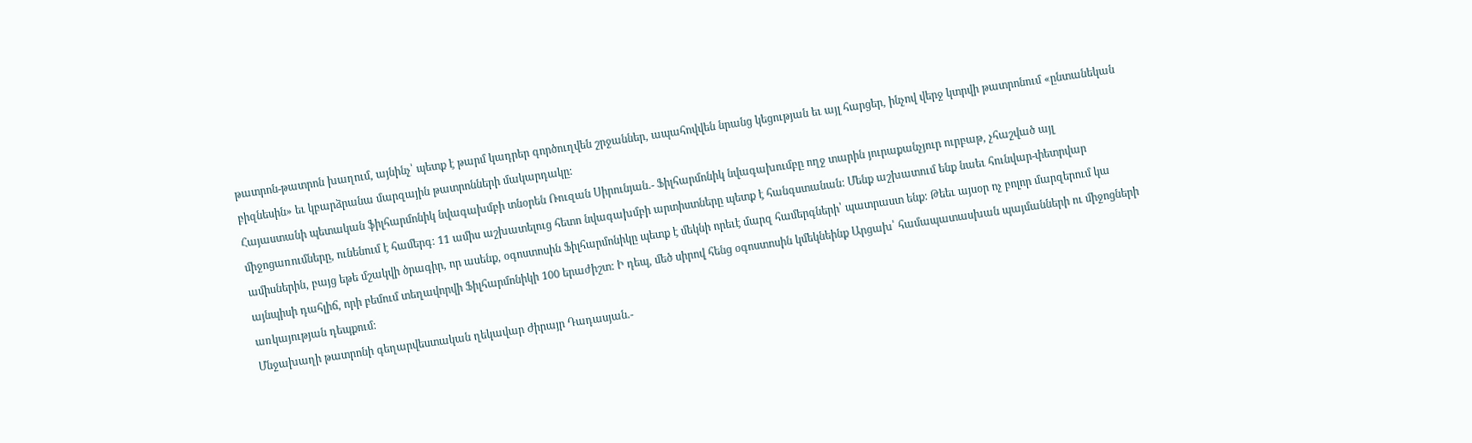թատրոն-թատրոն խաղում, այնինչ՝ պետք է թարմ կադրեր գործուղվեն շրջաններ, ապահովվեն նրանց կեցության եւ այլ հարցեր, ինչով վերջ կտրվի թատրոնում «ընտանեկան բիզնեսին» եւ կբարձրանա մարզային թատրոնների մակարդակը:
Հայաստանի պետական ֆիլհարմոնիկ նվագախմբի տնօրեն Ռուզան Սիրունյան.- Ֆիլհարմոնիկ նվագախումբը ողջ տարին յուրաքանչյուր ուրբաթ, չհաշված այլ միջոցառումները, ունենում է համերգ: 11 ամիս աշխատելուց հետո նվագախմբի արտիստները պետք է հանգստանան: Մենք աշխատում ենք նաեւ հունվար-փետրվար ամիսներին, բայց եթե մշակվի ծրագիր, որ ասենք, օգոստոսին Ֆիլհարմոնիկը պետք է մեկնի որեւէ մարզ համերգների՝ պատրաստ ենք: Թեեւ այսօր ոչ բոլոր մարզերում կա այնպիսի դահլիճ, որի բեմում տեղավորվի Ֆիլհարմոնիկի 100 երաժիշտ: Ի դեպ, մեծ սիրով հենց օգոստոսին կմեկնեինք Արցախ՝ համապատասխան պայմանների ու միջոցների առկայության դեպքում:
Մնջախաղի թատրոնի գեղարվեստական ղեկավար Ժիրայր Դադասյան.-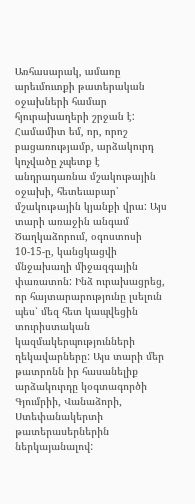Առհասարակ, ամառը արեւմուտքի թատերական օջախների համար հյուրախաղերի շրջան է: Համամիտ եմ, որ, որոշ բացառությամբ, արձակուրդ կոչվածը չպետք է անդրադառնա մշակութային օջախի, հետեւաբար՝ մշակութային կյանքի վրա: Այս տարի առաջին անգամ Ծաղկաձորում, օգոստոսի 10-15-ը, կանցկացվի մնջախաղի միջազգային փառատոն: Ինձ ուրախացրեց, որ հայտարարությունը լսելուն պես՝ մեզ հետ կապվեցին տուրիստական կազմակերպությունների ղեկավարները: Այս տարի մեր թատրոնն իր հասանելիք արձակուրդը կօգտագործի Գյումրիի, Վանաձորի, Ստեփանակերտի թատերասերներին ներկայանալով: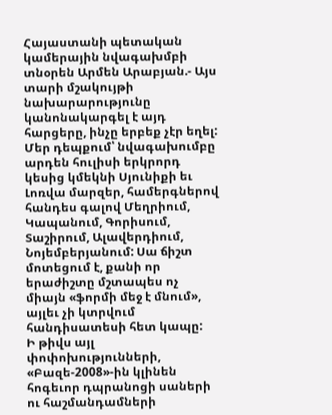Հայաստանի պետական կամերային նվագախմբի տնօրեն Արմեն Արաբյան.- Այս տարի մշակույթի նախարարությունը կանոնակարգել է այդ հարցերը, ինչը երբեք չէր եղել: Մեր դեպքում՝ նվագախումբը արդեն հուլիսի երկրորդ կեսից կմեկնի Սյունիքի եւ Լոռվա մարզեր, համերգներով հանդես գալով Մեղրիում, Կապանում, Գորիսում, Տաշիրում, Ալավերդիում, Նոյեմբերյանում: Սա ճիշտ մոտեցում է, քանի որ երաժիշտը մշտապես ոչ միայն «ֆորմի մեջ է մնում», այլեւ չի կտրվում հանդիսատեսի հետ կապը:
Ի թիվս այլ փոփոխությունների, «Բազե-2008»-ին կլինեն հոգեւոր դպրանոցի սաների ու հաշմանդամների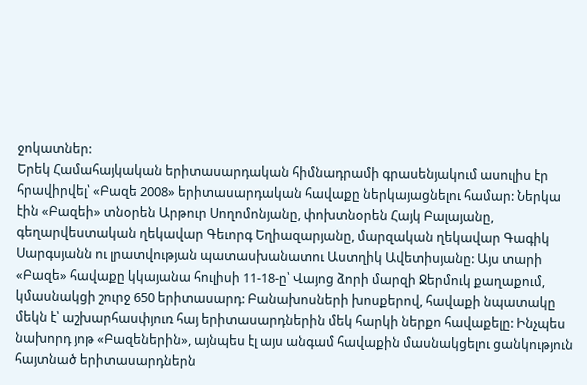ջոկատներ:
Երեկ Համահայկական երիտասարդական հիմնադրամի գրասենյակում ասուլիս էր հրավիրվել՝ «Բազե 2008» երիտասարդական հավաքը ներկայացնելու համար: Ներկա էին «Բազեի» տնօրեն Արթուր Սողոմոնյանը, փոխտնօրեն Հայկ Բալայանը, գեղարվեստական ղեկավար Գեւորգ Եղիազարյանը, մարզական ղեկավար Գագիկ Սարգսյանն ու լրատվության պատասխանատու Աստղիկ Ավետիսյանը: Այս տարի «Բազե» հավաքը կկայանա հուլիսի 11-18-ը՝ Վայոց ձորի մարզի Ջերմուկ քաղաքում, կմասնակցի շուրջ 650 երիտասարդ: Բանախոսների խոսքերով, հավաքի նպատակը մեկն է՝ աշխարհասփյուռ հայ երիտասարդներին մեկ հարկի ներքո հավաքելը: Ինչպես նախորդ յոթ «Բազեներին», այնպես էլ այս անգամ հավաքին մասնակցելու ցանկություն հայտնած երիտասարդներն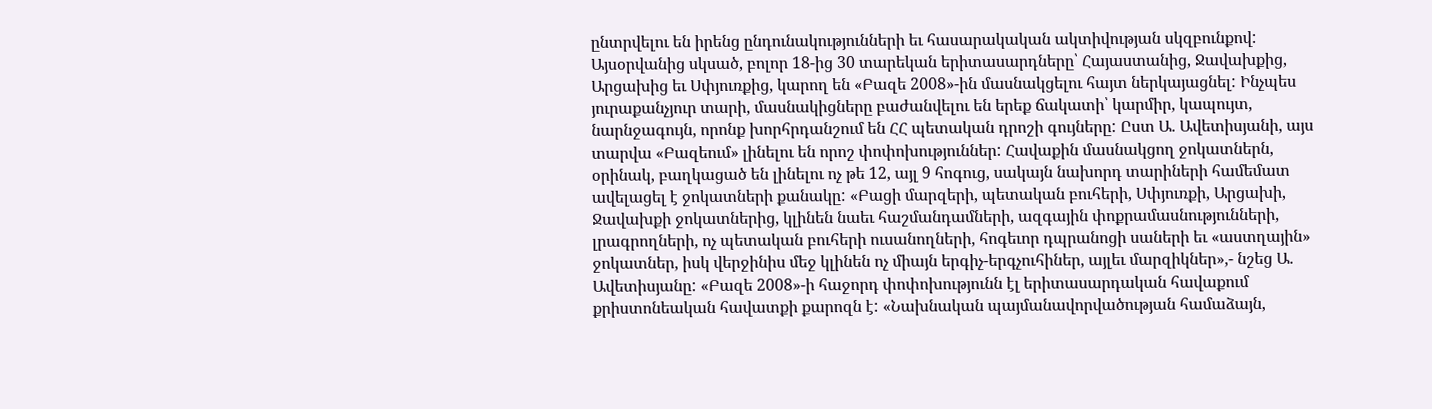ընտրվելու են իրենց ընդունակությունների եւ հասարակական ակտիվության սկզբունքով:
Այսօրվանից սկսած, բոլոր 18-ից 30 տարեկան երիտասարդները՝ Հայաստանից, Ջավախքից, Արցախից եւ Սփյուռքից, կարող են «Բազե 2008»-ին մասնակցելու հայտ ներկայացնել: Ինչպես յուրաքանչյուր տարի, մասնակիցները բաժանվելու են երեք ճակատի՝ կարմիր, կապույտ, նարնջագույն, որոնք խորհրդանշում են ՀՀ պետական դրոշի գույները: Ըստ Ա. Ավետիսյանի, այս տարվա «Բազեում» լինելու են որոշ փոփոխություններ: Հավաքին մասնակցող ջոկատներն, օրինակ, բաղկացած են լինելու ոչ թե 12, այլ 9 հոգուց, սակայն նախորդ տարիների համեմատ ավելացել է ջոկատների քանակը: «Բացի մարզերի, պետական բուհերի, Սփյուռքի, Արցախի, Ջավախքի ջոկատներից, կլինեն նաեւ հաշմանդամների, ազգային փոքրամասնությունների, լրագրողների, ոչ պետական բուհերի ուսանողների, հոգեւոր դպրանոցի սաների եւ «աստղային» ջոկատներ, իսկ վերջինիս մեջ կլինեն ոչ միայն երգիչ-երգչուհիներ, այլեւ մարզիկներ»,- նշեց Ա. Ավետիսյանը: «Բազե 2008»-ի հաջորդ փոփոխությունն էլ երիտասարդական հավաքում քրիստոնեական հավատքի քարոզն է: «Նախնական պայմանավորվածության համաձայն,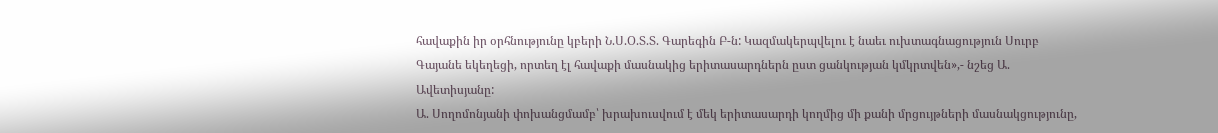հավաքին իր օրհնությունը կբերի Ն.Ս.Օ.Տ.Տ. Գարեգին Բ-ն: Կազմակերպվելու է նաեւ ուխտագնացություն Սուրբ Գայանե եկեղեցի, որտեղ էլ հավաքի մասնակից երիտասարդներն ըստ ցանկության կմկրտվեն»,- նշեց Ա. Ավետիսյանը:
Ա. Սողոմոնյանի փոխանցմամբ՝ խրախուսվում է մեկ երիտասարդի կողմից մի քանի մրցույթների մասնակցությունը,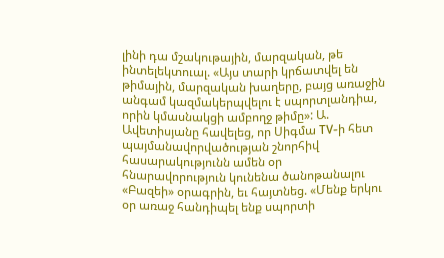լինի դա մշակութային, մարզական, թե ինտելեկտուալ. «Այս տարի կրճատվել են թիմային, մարզական խաղերը, բայց առաջին անգամ կազմակերպվելու է սպորտլանդիա, որին կմասնակցի ամբողջ թիմը»: Ա. Ավետիսյանը հավելեց, որ Սիգմա TV-ի հետ պայմանավորվածության շնորհիվ հասարակությունն ամեն օր հնարավորություն կունենա ծանոթանալու «Բազեի» օրագրին, եւ հայտնեց. «Մենք երկու օր առաջ հանդիպել ենք սպորտի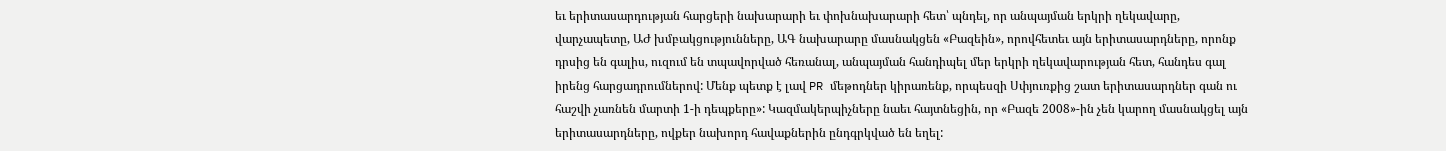եւ երիտասարդության հարցերի նախարարի եւ փոխնախարարի հետ՝ պնդել, որ անպայման երկրի ղեկավարը, վարչապետը, ԱԺ խմբակցությունները, ԱԳ նախարարը մասնակցեն «Բազեին», որովհետեւ այն երիտասարդները, որոնք դրսից են գալիս, ուզում են տպավորված հեռանալ, անպայման հանդիպել մեր երկրի ղեկավարության հետ, հանդես գալ իրենց հարցադրումներով: Մենք պետք է լավ PR մեթոդներ կիրառենք, որպեսզի Սփյուռքից շատ երիտասարդներ գան ու հաշվի չառնեն մարտի 1-ի դեպքերը»: Կազմակերպիչները նաեւ հայտնեցին, որ «Բազե 2008»-ին չեն կարող մասնակցել այն երիտասարդները, ովքեր նախորդ հավաքներին ընդգրկված են եղել: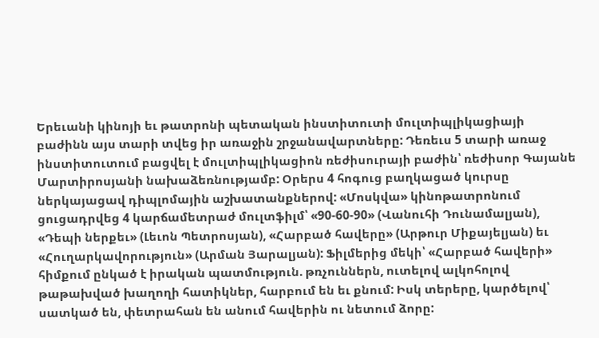Երեւանի կինոյի եւ թատրոնի պետական ինստիտուտի մուլտիպլիկացիայի բաժինն այս տարի տվեց իր առաջին շրջանավարտները: Դեռեւս 5 տարի առաջ ինստիտուտում բացվել է մուլտիպլիկացիոն ռեժիսուրայի բաժին՝ ռեժիսոր Գայանե Մարտիրոսյանի նախաձեռնությամբ: Օրերս 4 հոգուց բաղկացած կուրսը ներկայացավ դիպլոմային աշխատանքներով: «Մոսկվա» կինոթատրոնում ցուցադրվեց 4 կարճամետրաժ մուլտֆիլմ՝ «90-60-90» (Վանուհի Դունամալյան), «Դեպի ներքեւ» (Լեւոն Պետրոսյան), «Հարբած հավերը» (Արթուր Միքայելյան) եւ «Հուղարկավորություն» (Արման Յարալյան): Ֆիլմերից մեկի՝ «Հարբած հավերի» հիմքում ընկած է իրական պատմություն. թռչուններն, ուտելով ալկոհոլով թաթախված խաղողի հատիկներ, հարբում են եւ քնում: Իսկ տերերը, կարծելով՝ սատկած են, փետրահան են անում հավերին ու նետում ձորը: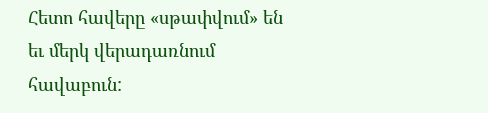Հետո հավերը «սթափվում» են եւ մերկ վերադառնում հավաբուն: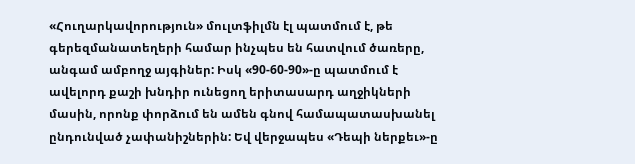«Հուղարկավորություն» մուլտֆիլմն էլ պատմում է, թե գերեզմանատեղերի համար ինչպես են հատվում ծառերը, անգամ ամբողջ այգիներ: Իսկ «90-60-90»-ը պատմում է ավելորդ քաշի խնդիր ունեցող երիտասարդ աղջիկների մասին, որոնք փորձում են ամեն գնով համապատասխանել ընդունված չափանիշներին: Եվ վերջապես «Դեպի ներքեւ»-ը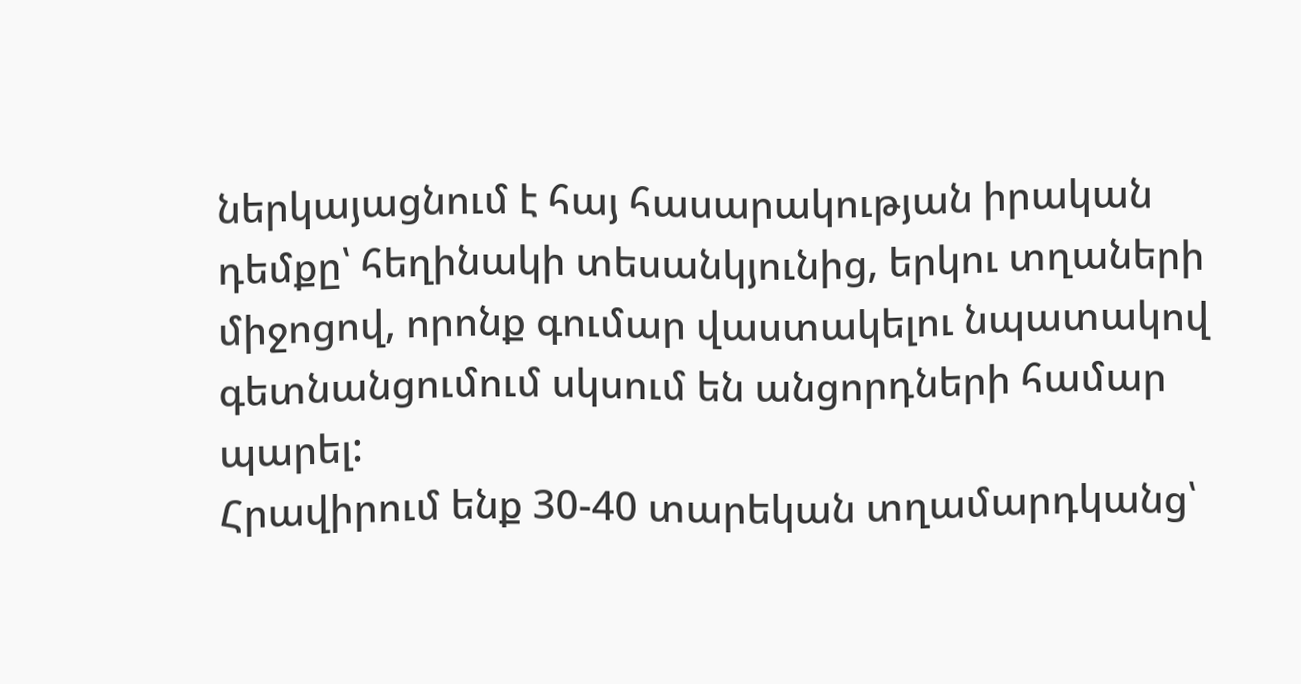ներկայացնում է հայ հասարակության իրական դեմքը՝ հեղինակի տեսանկյունից, երկու տղաների միջոցով, որոնք գումար վաստակելու նպատակով գետնանցումում սկսում են անցորդների համար պարել:
Հրավիրում ենք 30-40 տարեկան տղամարդկանց՝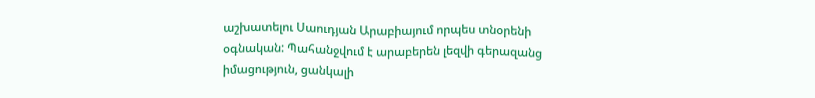աշխատելու Սաուդյան Արաբիայում որպես տնօրենի օգնական: Պահանջվում է արաբերեն լեզվի գերազանց իմացություն, ցանկալի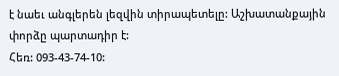է նաեւ անգլերեն լեզվին տիրապետելը: Աշխատանքային փորձը պարտադիր է:
Հեռ: 093-43-74-10: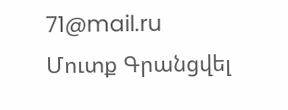71@mail.ru
Մուտք Գրանցվել